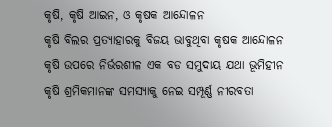କୃଷି, କୃଷି ଆଇନ, ଓ କୃଷକ ଆନ୍ଦୋଳନ
କୃଷି ବିଲର ପ୍ରତ୍ୟାହାରକୁ ବିଜୟ ଭାବୁଥିବା କୃଷକ ଆନ୍ଦୋଳନ କୃଷି ଉପରେ ନିର୍ଭରଶୀଳ ଏକ ବଡ ସମୁଦାୟ ଯଥା ଭୂମିହୀନ କୃଷି ଶ୍ରମିକମାନଙ୍କ ସମସ୍ୟାକୁ ନେଇ ସମ୍ପୂର୍ଣ୍ଣ ନୀରବତା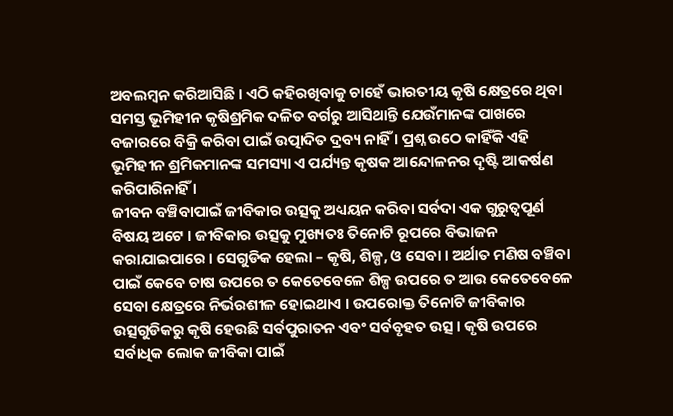ଅବଲମ୍ବନ କରିଆସିଛି । ଏଠି କହିରଖିବାକୁ ଚାହେଁ ଭାରତୀୟ କୃଷି କ୍ଷେତ୍ରରେ ଥିବା ସମସ୍ତ ଭୂମିହୀନ କୃଷିଶ୍ରମିକ ଦଳିତ ବର୍ଗରୁ ଆସିଥାନ୍ତି ଯେଉଁମାନଙ୍କ ପାଖରେ ବଜାରରେ ବିକ୍ରି କରିବା ପାଇଁ ଉତ୍ପାଦିତ ଦ୍ରବ୍ୟ ନାହିଁ । ପ୍ରଶ୍ନ ଉଠେ କାହିଁକି ଏହି ଭୂମିହୀନ ଶ୍ରମିକମାନଙ୍କ ସମସ୍ୟା ଏ ପର୍ଯ୍ୟନ୍ତ କୃଷକ ଆନ୍ଦୋଳନର ଦୃଷ୍ଟି ଆକର୍ଷଣ କରିପାରିନାହିଁ ।
ଜୀବନ ବଞ୍ଚିବାପାଇଁ ଜୀବିକାର ଉତ୍ସକୁ ଅଧ୍ୟୟନ କରିବା ସର୍ବଦା ଏକ ଗୁରୁତ୍ୱପୂର୍ଣ ବିଷୟ ଅଟେ । ଜୀବିକାର ଉତ୍ସକୁ ମୁଖ୍ୟତଃ ତିନୋଟି ରୂପରେ ବିଭାଜନ କରାଯାଇପାରେ । ସେଗୁଡିକ ହେଲା – କୃଷି, ଶିଳ୍ପ, ଓ ସେବା । ଅର୍ଥାତ ମଣିଷ ବଞ୍ଚିବା ପାଇଁ କେବେ ଚାଷ ଉପରେ ତ କେତେବେଳେ ଶିଳ୍ପ ଉପରେ ତ ଆଉ କେତେବେଳେ ସେବା କ୍ଷେତ୍ରରେ ନିର୍ଭରଶୀଳ ହୋଇଥାଏ । ଉପରୋକ୍ତ ତିନୋଟି ଜୀବିକାର ଉତ୍ସଗୁଡିକରୁ କୃଷି ହେଉଛି ସର୍ବପୁରାତନ ଏବଂ ସର୍ବବୃହତ ଉତ୍ସ । କୃଷି ଉପରେ ସର୍ବାଧିକ ଲୋକ ଜୀବିକା ପାଇଁ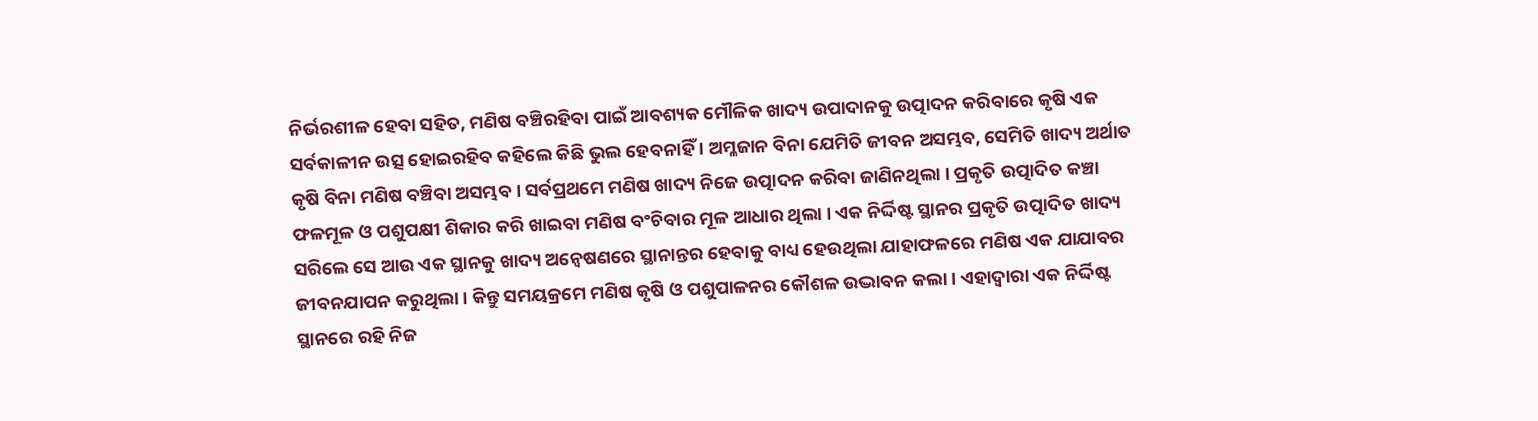ନିର୍ଭରଶୀଳ ହେବା ସହିତ, ମଣିଷ ବଞ୍ଚିରହିବା ପାଇଁ ଆବଶ୍ୟକ ମୌଳିକ ଖାଦ୍ୟ ଉପାଦାନକୁ ଉତ୍ପାଦନ କରିବାରେ କୃଷି ଏକ ସର୍ବକାଳୀନ ଉତ୍ସ ହୋଇରହିବ କହିଲେ କିଛି ଭୁଲ ହେବନାହିଁ । ଅମ୍ଳଜାନ ବିନା ଯେମିତି ଜୀବନ ଅସମ୍ଭବ, ସେମିତି ଖାଦ୍ୟ ଅର୍ଥାତ କୃଷି ବିନା ମଣିଷ ବଞ୍ଚିବା ଅସମ୍ଭବ । ସର୍ବପ୍ରଥମେ ମଣିଷ ଖାଦ୍ୟ ନିଜେ ଉତ୍ପାଦନ କରିବା ଜାଣିନଥିଲା । ପ୍ରକୃତି ଉତ୍ପାଦିତ କଞ୍ଚା ଫଳମୂଳ ଓ ପଶୁପକ୍ଷୀ ଶିକାର କରି ଖାଇବା ମଣିଷ ବଂଚିବାର ମୂଳ ଆଧାର ଥିଲା । ଏକ ନିର୍ଦ୍ଦିଷ୍ଟ ସ୍ଥାନର ପ୍ରକୃତି ଉତ୍ପାଦିତ ଖାଦ୍ୟ ସରିଲେ ସେ ଆଉ ଏକ ସ୍ଥାନକୁ ଖାଦ୍ୟ ଅନ୍ୱେଷଣରେ ସ୍ଥାନାନ୍ତର ହେବାକୁ ବାଧ୍ୟ ହେଉଥିଲା ଯାହାଫଳରେ ମଣିଷ ଏକ ଯାଯାବର ଜୀବନଯାପନ କରୁଥିଲା । କିନ୍ତୁ ସମୟକ୍ରମେ ମଣିଷ କୃଷି ଓ ପଶୁପାଳନର କୌଶଳ ଉଦ୍ଭାବନ କଲା । ଏହାଦ୍ୱାରା ଏକ ନିର୍ଦ୍ଦିଷ୍ଟ ସ୍ଥାନରେ ରହି ନିଜ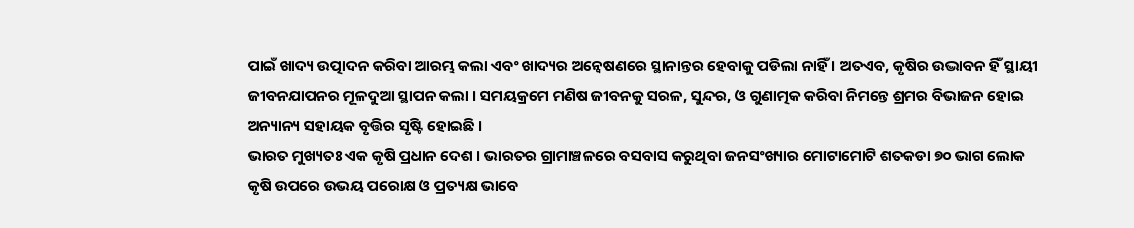ପାଇଁ ଖାଦ୍ୟ ଉତ୍ପାଦନ କରିବା ଆରମ୍ଭ କଲା ଏବଂ ଖାଦ୍ୟର ଅନ୍ୱେଷଣରେ ସ୍ଥାନାନ୍ତର ହେବାକୁ ପଡିଲା ନାହିଁ । ଅତଏବ, କୃଷିର ଉଦ୍ଭାବନ ହିଁ ସ୍ଥାୟୀ ଜୀବନଯାପନର ମୂଳଦୁଆ ସ୍ଥାପନ କଲା । ସମୟକ୍ରମେ ମଣିଷ ଜୀବନକୁ ସରଳ, ସୁନ୍ଦର, ଓ ଗୁଣାତ୍ମକ କରିବା ନିମନ୍ତେ ଶ୍ରମର ବିଭାଜନ ହୋଇ ଅନ୍ୟାନ୍ୟ ସହାୟକ ବୃତ୍ତିର ସୃଷ୍ଟି ହୋଇଛି ।
ଭାରତ ମୁଖ୍ୟତଃ ଏକ କୃଷି ପ୍ରଧାନ ଦେଶ । ଭାରତର ଗ୍ରାମାଞ୍ଚଳରେ ବସବାସ କରୁଥିବା ଜନସଂଖ୍ୟାର ମୋଟାମୋଟି ଶତକଡା ୭୦ ଭାଗ ଲୋକ କୃଷି ଉପରେ ଉଭୟ ପରୋକ୍ଷ ଓ ପ୍ରତ୍ୟକ୍ଷ ଭାବେ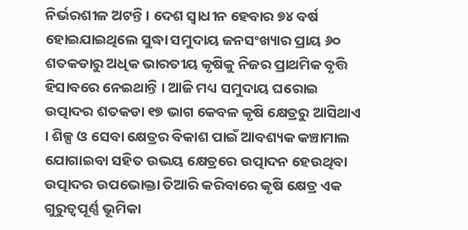ନିର୍ଭରଶୀଳ ଅଟନ୍ତି । ଦେଶ ସ୍ୱାଧୀନ ହେବାର ୭୪ ବର୍ଷ ହୋଇଯାଇଥିଲେ ସୁଦ୍ଧା ସମୁଦାୟ ଜନସଂଖ୍ୟାର ପ୍ରାୟ ୬୦ ଶତକଡାରୁ ଅଧିକ ଭାରତୀୟ କୃଷିକୁ ନିଜର ପ୍ରାଥମିକ ବୃତ୍ତି ହିସାବରେ ନେଇଥାନ୍ତି । ଆଜି ମଧ୍ୟ ସମୁଦାୟ ଘରୋଇ ଉତ୍ପାଦର ଶତକଡା ୧୭ ଭାଗ କେବଳ କୃଷି କ୍ଷେତ୍ରରୁ ଆସିଥାଏ । ଶିଳ୍ପ ଓ ସେବା କ୍ଷେତ୍ରର ବିକାଶ ପାଇଁ ଆବଶ୍ୟକ କଞ୍ଚାମାଲ ଯୋଗାଇବା ସହିତ ଉଭୟ କ୍ଷେତ୍ରରେ ଉତ୍ପାଦନ ହେଉଥିବା ଉତ୍ପାଦର ଉପଭୋକ୍ତା ତିଆରି କରିବାରେ କୃଷି କ୍ଷେତ୍ର ଏକ ଗୁରୁତ୍ୱପୂର୍ଣ୍ଣ ଭୂମିକା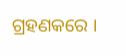ଗ୍ରହଣକରେ ।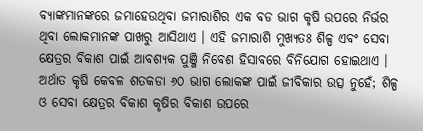ବ୍ୟାଙ୍କମାନଙ୍କରେ ଜମାହେଉଥିବା ଜମାରାଶିର ଏକ ବଡ ଭାଗ କୃଷି ଉପରେ ନିର୍ଭର ଥିବା ଲୋକମାନଙ୍କ ପାଖରୁ ଆସିଥାଏ । ଏହି ଜମାରାଶି ମୁଖ୍ୟତଃ ଶିଳ୍ପ ଏବଂ ସେବା କ୍ଷେତ୍ରର ବିକାଶ ପାଇଁ ଆବଶ୍ୟକ ପୁଞ୍ଜି ନିବେଶ ହିସାବରେ ବିନିଯୋଗ ହୋଇଥାଏ । ଅର୍ଥାତ କୃଷି କେବଳ ଶତକଡା ୬୦ ଭାଗ ଲୋକଙ୍କ ପାଇଁ ଜୀବିକାର ଉତ୍ସ ନୁହେଁ; ଶିଳ୍ପ ଓ ସେବା କ୍ଷେତ୍ରର ବିକାଶ କୃଷିର ବିକାଶ ଉପରେ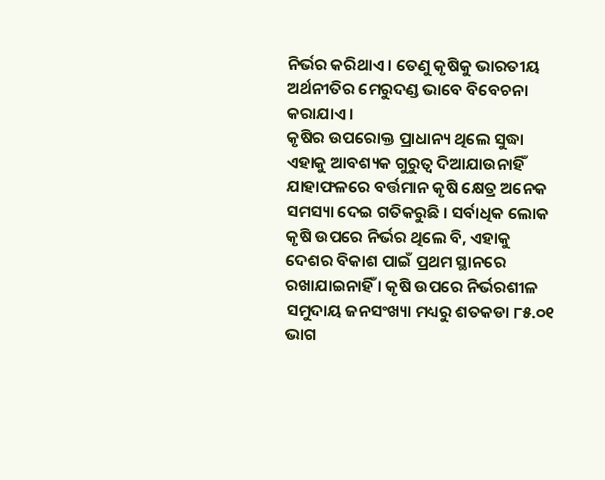ନିର୍ଭର କରିଥାଏ । ତେଣୁ କୃଷିକୁ ଭାରତୀୟ ଅର୍ଥନୀତିର ମେରୁଦଣ୍ଡ ଭାବେ ବିବେଚନା କରାଯାଏ ।
କୃଷିର ଉପରୋକ୍ତ ପ୍ରାଧାନ୍ୟ ଥିଲେ ସୁଦ୍ଧା ଏହାକୁ ଆବଶ୍ୟକ ଗୁରୁତ୍ୱ ଦିଆଯାଉନାହିଁ ଯାହାଫଳରେ ବର୍ତ୍ତମାନ କୃଷି କ୍ଷେତ୍ର ଅନେକ ସମସ୍ୟା ଦେଇ ଗତିକରୁଛି । ସର୍ବାଧିକ ଲୋକ କୃଷି ଉପରେ ନିର୍ଭର ଥିଲେ ବି, ଏହାକୁ ଦେଶର ବିକାଶ ପାଇଁ ପ୍ରଥମ ସ୍ଥାନରେ ରଖାଯାଇନାହିଁ । କୃଷି ଉପରେ ନିର୍ଭରଶୀଳ ସମୁଦାୟ ଜନସଂଖ୍ୟା ମଧ୍ୟରୁ ଶତକଡା ୮୫.୦୧ ଭାଗ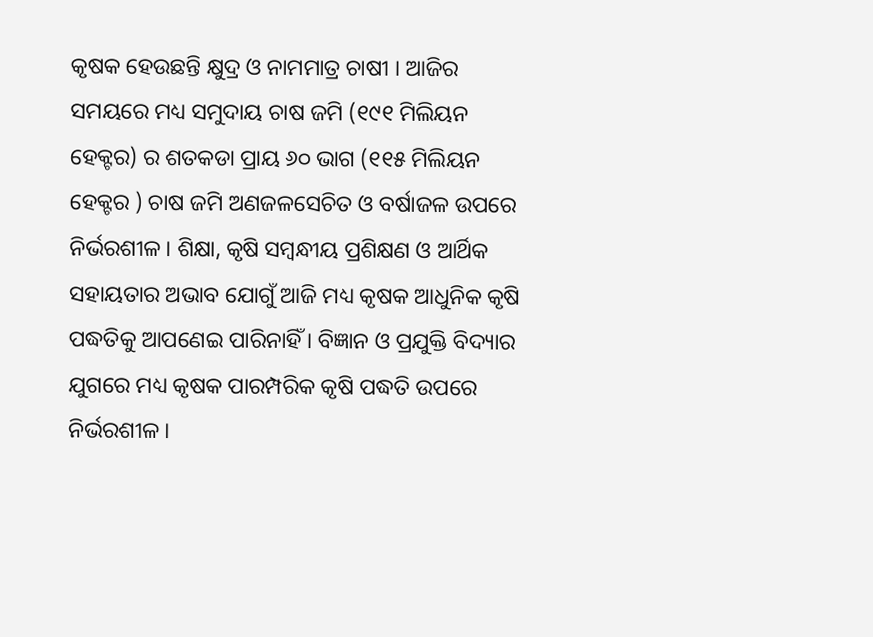କୃଷକ ହେଉଛନ୍ତି କ୍ଷୁଦ୍ର ଓ ନାମମାତ୍ର ଚାଷୀ । ଆଜିର ସମୟରେ ମଧ୍ୟ ସମୁଦାୟ ଚାଷ ଜମି (୧୯୧ ମିଲିୟନ ହେକ୍ଟର) ର ଶତକଡା ପ୍ରାୟ ୬୦ ଭାଗ (୧୧୫ ମିଲିୟନ ହେକ୍ଟର ) ଚାଷ ଜମି ଅଣଜଳସେଚିତ ଓ ବର୍ଷାଜଳ ଉପରେ ନିର୍ଭରଶୀଳ । ଶିକ୍ଷା, କୃଷି ସମ୍ବନ୍ଧୀୟ ପ୍ରଶିକ୍ଷଣ ଓ ଆର୍ଥିକ ସହାୟତାର ଅଭାବ ଯୋଗୁଁ ଆଜି ମଧ୍ୟ କୃଷକ ଆଧୁନିକ କୃଷି ପଦ୍ଧତିକୁ ଆପଣେଇ ପାରିନାହିଁ । ବିଜ୍ଞାନ ଓ ପ୍ରଯୁକ୍ତି ବିଦ୍ୟାର ଯୁଗରେ ମଧ୍ୟ କୃଷକ ପାରମ୍ପରିକ କୃଷି ପଦ୍ଧତି ଉପରେ ନିର୍ଭରଶୀଳ ।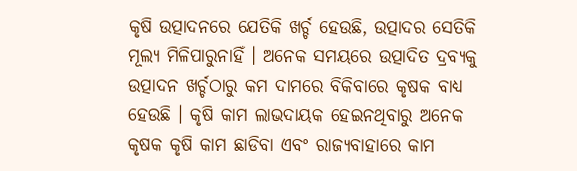କୃଷି ଉତ୍ପାଦନରେ ଯେତିକି ଖର୍ଚ୍ଚ ହେଉଛି, ଉତ୍ପାଦର ସେତିକି ମୂଲ୍ୟ ମିଳିପାରୁନାହିଁ । ଅନେକ ସମୟରେ ଉତ୍ପାଦିତ ଦ୍ରବ୍ୟକୁ ଉତ୍ପାଦନ ଖର୍ଚ୍ଚଠାରୁ କମ ଦାମରେ ବିକିବାରେ କୃଷକ ବାଧ୍ୟ ହେଉଛି । କୃଷି କାମ ଲାଭଦାୟକ ହେଇନଥିବାରୁ ଅନେକ କୃଷକ କୃଷି କାମ ଛାଡିବା ଏବଂ ରାଜ୍ୟବାହାରେ କାମ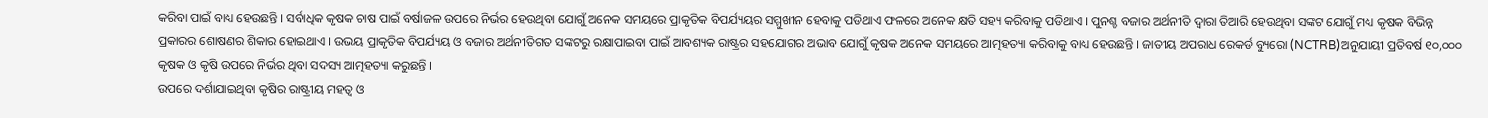କରିବା ପାଇଁ ବାଧ୍ୟ ହେଉଛନ୍ତି । ସର୍ବାଧିକ କୃଷକ ଚାଷ ପାଇଁ ବର୍ଷାଜଳ ଉପରେ ନିର୍ଭର ହେଉଥିବା ଯୋଗୁଁ ଅନେକ ସମୟରେ ପ୍ରାକୃତିକ ବିପର୍ଯ୍ୟୟର ସମ୍ମୁଖୀନ ହେବାକୁ ପଡିଥାଏ ଫଳରେ ଅନେକ କ୍ଷତି ସହ୍ୟ କରିବାକୁ ପଡିଥାଏ । ପୁନଶ୍ଚ ବଜାର ଅର୍ଥନୀତି ଦ୍ୱାରା ତିଆରି ହେଉଥିବା ସଙ୍କଟ ଯୋଗୁଁ ମଧ୍ୟ କୃଷକ ବିଭିନ୍ନ ପ୍ରକାରର ଶୋଷଣର ଶିକାର ହୋଇଥାଏ । ଉଭୟ ପ୍ରାକୃତିକ ବିପର୍ଯ୍ୟୟ ଓ ବଜାର ଅର୍ଥନୀତିଗତ ସଙ୍କଟରୁ ରକ୍ଷାପାଇବା ପାଇଁ ଆବଶ୍ୟକ ରାଷ୍ଟ୍ରର ସହଯୋଗର ଅଭାବ ଯୋଗୁଁ କୃଷକ ଅନେକ ସମୟରେ ଆତ୍ମହତ୍ୟା କରିବାକୁ ବାଧ୍ୟ ହେଉଛନ୍ତି । ଜାତୀୟ ଅପରାଧ ରେକର୍ଡ ବ୍ୟୁରୋ (NCTRB)ଅନୁଯାୟୀ ପ୍ରତିବର୍ଷ ୧୦,୦୦୦ କୃଷକ ଓ କୃଷି ଉପରେ ନିର୍ଭର ଥିବା ସଦସ୍ୟ ଆତ୍ମହତ୍ୟା କରୁଛନ୍ତି ।
ଉପରେ ଦର୍ଶାଯାଇଥିବା କୃଷିର ରାଷ୍ଟ୍ରୀୟ ମହତ୍ୱ ଓ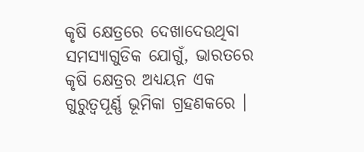କୃଷି କ୍ଷେତ୍ରରେ ଦେଖାଦେଉଥିବା ସମସ୍ୟାଗୁଡିକ ଯୋଗୁଁ, ଭାରତରେ କୃଷି କ୍ଷେତ୍ରର ଅଧ୍ୟୟନ ଏକ ଗୁରୁତ୍ୱପୂର୍ଣ୍ଣ ଭୂମିକା ଗ୍ରହଣକରେ ।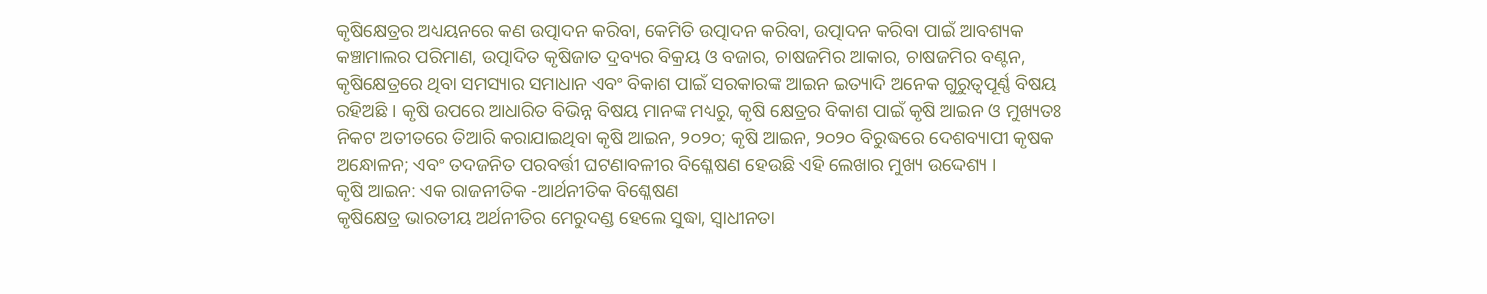କୃଷିକ୍ଷେତ୍ରର ଅଧ୍ୟୟନରେ କଣ ଉତ୍ପାଦନ କରିବା, କେମିତି ଉତ୍ପାଦନ କରିବା, ଉତ୍ପାଦନ କରିବା ପାଇଁ ଆବଶ୍ୟକ କଞ୍ଚାମାଲର ପରିମାଣ, ଉତ୍ପାଦିତ କୃଷିଜାତ ଦ୍ରବ୍ୟର ବିକ୍ରୟ ଓ ବଜାର, ଚାଷଜମିର ଆକାର, ଚାଷଜମିର ବଣ୍ଟନ, କୃଷିକ୍ଷେତ୍ରରେ ଥିବା ସମସ୍ୟାର ସମାଧାନ ଏବଂ ବିକାଶ ପାଇଁ ସରକାରଙ୍କ ଆଇନ ଇତ୍ୟାଦି ଅନେକ ଗୁରୁତ୍ୱପୂର୍ଣ୍ଣ ବିଷୟ ରହିଅଛି । କୃଷି ଉପରେ ଆଧାରିତ ବିଭିନ୍ନ ବିଷୟ ମାନଙ୍କ ମଧ୍ୟରୁ, କୃଷି କ୍ଷେତ୍ରର ବିକାଶ ପାଇଁ କୃଷି ଆଇନ ଓ ମୁଖ୍ୟତଃ ନିକଟ ଅତୀତରେ ତିଆରି କରାଯାଇଥିବା କୃଷି ଆଇନ, ୨୦୨୦; କୃଷି ଆଇନ, ୨୦୨୦ ବିରୁଦ୍ଧରେ ଦେଶବ୍ୟାପୀ କୃଷକ ଅନ୍ଧୋଳନ; ଏବଂ ତଦଜନିତ ପରବର୍ତ୍ତୀ ଘଟଣାବଳୀର ବିଶ୍ଳେଷଣ ହେଉଛି ଏହି ଲେଖାର ମୁଖ୍ୟ ଉଦ୍ଦେଶ୍ୟ ।
କୃଷି ଆଇନ: ଏକ ରାଜନୀତିକ -ଆର୍ଥନୀତିକ ବିଶ୍ଳେଷଣ
କୃଷିକ୍ଷେତ୍ର ଭାରତୀୟ ଅର୍ଥନୀତିର ମେରୁଦଣ୍ଡ ହେଲେ ସୁଦ୍ଧା, ସ୍ୱାଧୀନତା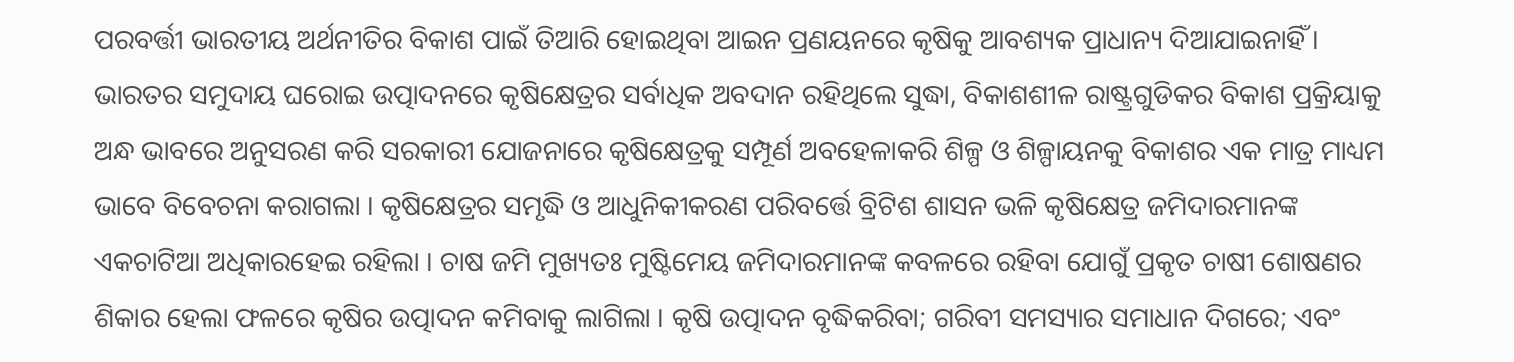ପରବର୍ତ୍ତୀ ଭାରତୀୟ ଅର୍ଥନୀତିର ବିକାଶ ପାଇଁ ତିଆରି ହୋଇଥିବା ଆଇନ ପ୍ରଣୟନରେ କୃଷିକୁ ଆବଶ୍ୟକ ପ୍ରାଧାନ୍ୟ ଦିଆଯାଇନାହିଁ । ଭାରତର ସମୁଦାୟ ଘରୋଇ ଉତ୍ପାଦନରେ କୃଷିକ୍ଷେତ୍ରର ସର୍ବାଧିକ ଅବଦାନ ରହିଥିଲେ ସୁଦ୍ଧା, ବିକାଶଶୀଳ ରାଷ୍ଟ୍ରଗୁଡିକର ବିକାଶ ପ୍ରକ୍ରିୟାକୁ ଅନ୍ଧ ଭାବରେ ଅନୁସରଣ କରି ସରକାରୀ ଯୋଜନାରେ କୃଷିକ୍ଷେତ୍ରକୁ ସମ୍ପୂର୍ଣ ଅବହେଳାକରି ଶିଳ୍ପ ଓ ଶିଳ୍ପାୟନକୁ ବିକାଶର ଏକ ମାତ୍ର ମାଧ୍ୟମ ଭାବେ ବିବେଚନା କରାଗଲା । କୃଷିକ୍ଷେତ୍ରର ସମୃଦ୍ଧି ଓ ଆଧୁନିକୀକରଣ ପରିବର୍ତ୍ତେ ବ୍ରିଟିଶ ଶାସନ ଭଳି କୃଷିକ୍ଷେତ୍ର ଜମିଦାରମାନଙ୍କ ଏକଚାଟିଆ ଅଧିକାରହେଇ ରହିଲା । ଚାଷ ଜମି ମୁଖ୍ୟତଃ ମୁଷ୍ଟିମେୟ ଜମିଦାରମାନଙ୍କ କବଳରେ ରହିବା ଯୋଗୁଁ ପ୍ରକୃତ ଚାଷୀ ଶୋଷଣର ଶିକାର ହେଲା ଫଳରେ କୃଷିର ଉତ୍ପାଦନ କମିବାକୁ ଲାଗିଲା । କୃଷି ଉତ୍ପାଦନ ବୃଦ୍ଧିକରିବା; ଗରିବୀ ସମସ୍ୟାର ସମାଧାନ ଦିଗରେ; ଏବଂ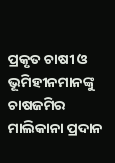ପ୍ରକୃତ ଚାଷୀ ଓ ଭୂମିହୀନମାନଙ୍କୁ ଚାଷଜମିର ମାଲିକାନା ପ୍ରଦାନ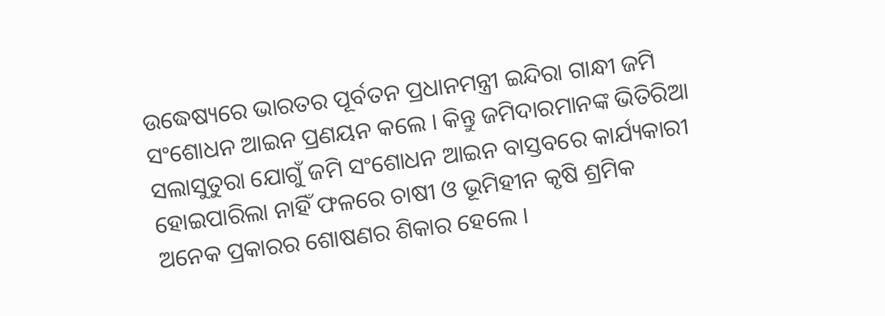ଉଦ୍ଧେଷ୍ୟରେ ଭାରତର ପୂର୍ବତନ ପ୍ରଧାନମନ୍ତ୍ରୀ ଇନ୍ଦିରା ଗାନ୍ଧୀ ଜମି ସଂଶୋଧନ ଆଇନ ପ୍ରଣୟନ କଲେ । କିନ୍ତୁ ଜମିଦାରମାନଙ୍କ ଭିତିରିଆ ସଲାସୁତୁରା ଯୋଗୁଁ ଜମି ସଂଶୋଧନ ଆଇନ ବାସ୍ତବରେ କାର୍ଯ୍ୟକାରୀ ହୋଇପାରିଲା ନାହିଁ ଫଳରେ ଚାଷୀ ଓ ଭୂମିହୀନ କୃଷି ଶ୍ରମିକ ଅନେକ ପ୍ରକାରର ଶୋଷଣର ଶିକାର ହେଲେ ।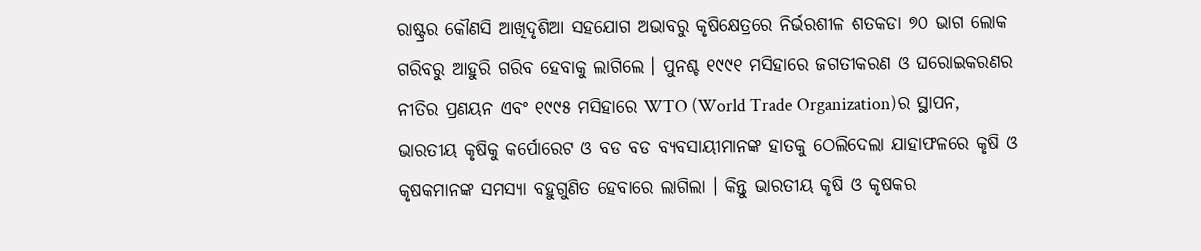ରାଷ୍ଟ୍ରର କୌଣସି ଆଖିଦୃଶିଆ ସହଯୋଗ ଅଭାବରୁ କୃଷିକ୍ଷେତ୍ରରେ ନିର୍ଭରଶୀଳ ଶତକଡା ୭୦ ଭାଗ ଲୋକ ଗରିବରୁ ଆହୁରି ଗରିବ ହେବାକୁ ଲାଗିଲେ । ପୁନଶ୍ଚ ୧୯୯୧ ମସିହାରେ ଜଗତୀକରଣ ଓ ଘରୋଇକରଣର ନୀତିର ପ୍ରଣୟନ ଏବଂ ୧୯୯୫ ମସିହାରେ WTO (World Trade Organization)ର ସ୍ଥାପନ, ଭାରତୀୟ କୃଷିକୁ କର୍ପୋରେଟ ଓ ବଡ ବଡ ବ୍ୟବସାୟୀମାନଙ୍କ ହାତକୁ ଠେଲିଦେଲା ଯାହାଫଳରେ କୃଷି ଓ କୃଷକମାନଙ୍କ ସମସ୍ୟା ବହୁଗୁଣିତ ହେବାରେ ଲାଗିଲା । କିନ୍ତୁ ଭାରତୀୟ କୃଷି ଓ କୃଷକର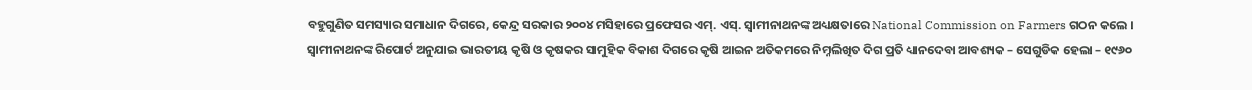ବହୁଗୁଣିତ ସମସ୍ୟାର ସମାଧାନ ଦିଗରେ, କେନ୍ଦ୍ର ସରକାର ୨୦୦୪ ମସିହାରେ ପ୍ରଫେସର ଏମ୍. ଏସ୍. ସ୍ୱାମୀନାଥନଙ୍କ ଅଧ୍ୟକ୍ଷତାରେ National Commission on Farmers ଗଠନ କଲେ । ସ୍ୱାମୀନାଥନଙ୍କ ରିପୋର୍ଟ ଅନୁଯାଇ ଭାରତୀୟ କୃଷି ଓ କୃଷକର ସାମୁହିକ ବିକାଶ ଦିଗରେ କୃଷି ଆଇନ ଅତିକମରେ ନିମ୍ନଲିଖିତ ଦିଗ ପ୍ରତି ଧ୍ୟାନଦେବା ଆବଶ୍ୟକ – ସେଗୁଡିକ ହେଲା – ୧୯୬୦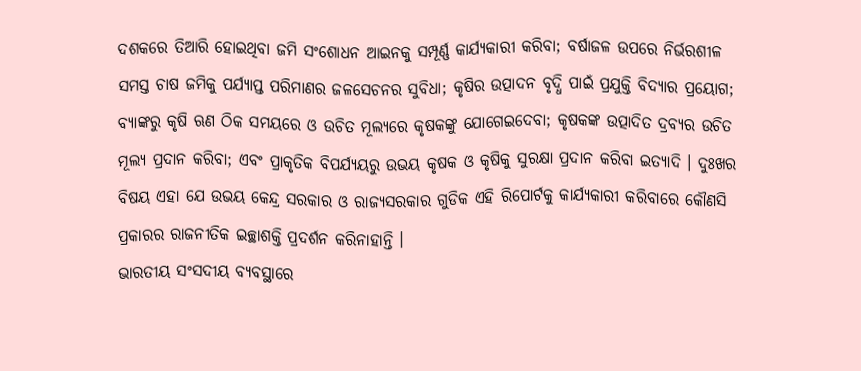ଦଶକରେ ତିଆରି ହୋଇଥିବା ଜମି ସଂଶୋଧନ ଆଇନକୁ ସମ୍ପୂର୍ଣ୍ଣ କାର୍ଯ୍ୟକାରୀ କରିବା; ବର୍ଷାଜଳ ଉପରେ ନିର୍ଭରଶୀଳ ସମସ୍ତ ଚାଷ ଜମିକୁ ପର୍ଯ୍ୟାପ୍ତ ପରିମାଣର ଜଳସେଚନର ସୁବିଧା; କୃଷିର ଉତ୍ପାଦନ ବୃଦ୍ଧି ପାଇଁ ପ୍ରଯୁକ୍ତି ବିଦ୍ୟାର ପ୍ରୟୋଗ; ବ୍ୟାଙ୍କରୁ କୃଷି ଋଣ ଠିକ ସମୟରେ ଓ ଉଚିତ ମୂଲ୍ୟରେ କୃଷକଙ୍କୁ ଯୋଗେଇଦେବା; କୃଷକଙ୍କ ଉତ୍ପାଦିତ ଦ୍ରବ୍ୟର ଉଚିତ ମୂଲ୍ୟ ପ୍ରଦାନ କରିବା; ଏବଂ ପ୍ରାକୃତିକ ବିପର୍ଯ୍ୟୟରୁ ଉଭୟ କୃଷକ ଓ କୃଷିକୁ ସୁରକ୍ଷା ପ୍ରଦାନ କରିବା ଇତ୍ୟାଦି । ଦୁଃଖର ବିଷୟ ଏହା ଯେ ଉଭୟ କେନ୍ଦ୍ର ସରକାର ଓ ରାଜ୍ୟସରକାର ଗୁଡିକ ଏହି ରିପୋର୍ଟକୁ କାର୍ଯ୍ୟକାରୀ କରିବାରେ କୌଣସି ପ୍ରକାରର ରାଜନୀତିକ ଇଚ୍ଛାଶକ୍ତି ପ୍ରଦର୍ଶନ କରିନାହାନ୍ତି ।
ଭାରତୀୟ ସଂସଦୀୟ ବ୍ୟବସ୍ଥାରେ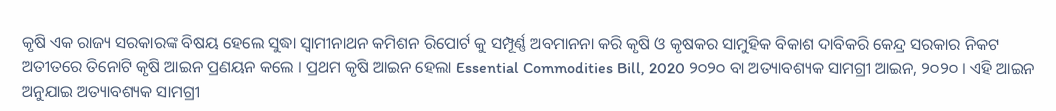କୃଷି ଏକ ରାଜ୍ୟ ସରକାରଙ୍କ ବିଷୟ ହେଲେ ସୁଦ୍ଧା ସ୍ୱାମୀନାଥନ କମିଶନ ରିପୋର୍ଟ କୁ ସମ୍ପୂର୍ଣ୍ଣ ଅବମାନନା କରି କୃଷି ଓ କୃଷକର ସାମୁହିକ ବିକାଶ ଦାବିକରି କେନ୍ଦ୍ର ସରକାର ନିକଟ ଅତୀତରେ ତିନୋଟି କୃଷି ଆଇନ ପ୍ରଣୟନ କଲେ । ପ୍ରଥମ କୃଷି ଆଇନ ହେଲା Essential Commodities Bill, 2020 ୨୦୨୦ ବା ଅତ୍ୟାବଶ୍ୟକ ସାମଗ୍ରୀ ଆଇନ, ୨୦୨୦ । ଏହି ଆଇନ ଅନୁଯାଇ ଅତ୍ୟାବଶ୍ୟକ ସାମଗ୍ରୀ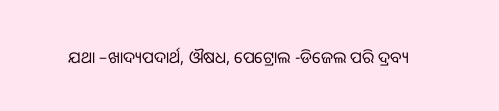ଯଥା –ଖାଦ୍ୟପଦାର୍ଥ, ଔଷଧ, ପେଟ୍ରୋଲ -ଡିଜେଲ ପରି ଦ୍ରବ୍ୟ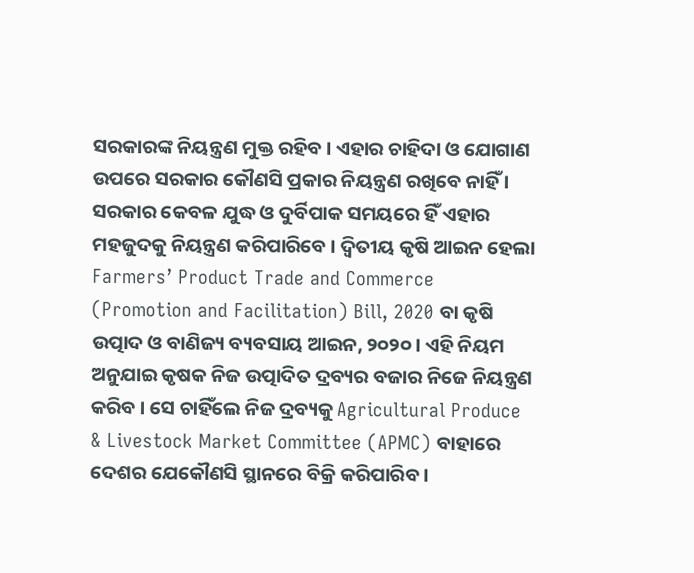ସରକାରଙ୍କ ନିୟନ୍ତ୍ରଣ ମୁକ୍ତ ରହିବ । ଏହାର ଚାହିଦା ଓ ଯୋଗାଣ ଉପରେ ସରକାର କୌଣସି ପ୍ରକାର ନିୟନ୍ତ୍ରଣ ରଖିବେ ନାହିଁ । ସରକାର କେବଳ ଯୁଦ୍ଧ ଓ ଦୁର୍ବିପାକ ସମୟରେ ହିଁ ଏହାର ମହଜୁଦକୁ ନିୟନ୍ତ୍ରଣ କରିପାରିବେ । ଦ୍ଵିତୀୟ କୃଷି ଆଇନ ହେଲା Farmers’ Product Trade and Commerce (Promotion and Facilitation) Bill, 2020 ବା କୃଷି ଉତ୍ପାଦ ଓ ବାଣିଜ୍ୟ ବ୍ୟବସାୟ ଆଇନ, ୨୦୨୦ । ଏହି ନିୟମ ଅନୁଯାଇ କୃଷକ ନିଜ ଉତ୍ପାଦିତ ଦ୍ରବ୍ୟର ବଜାର ନିଜେ ନିୟନ୍ତ୍ରଣ କରିବ । ସେ ଚାହିଁଲେ ନିଜ ଦ୍ରବ୍ୟକୁ Agricultural Produce & Livestock Market Committee (APMC) ବାହାରେ ଦେଶର ଯେକୌଣସି ସ୍ଥାନରେ ବିକ୍ରି କରିପାରିବ ।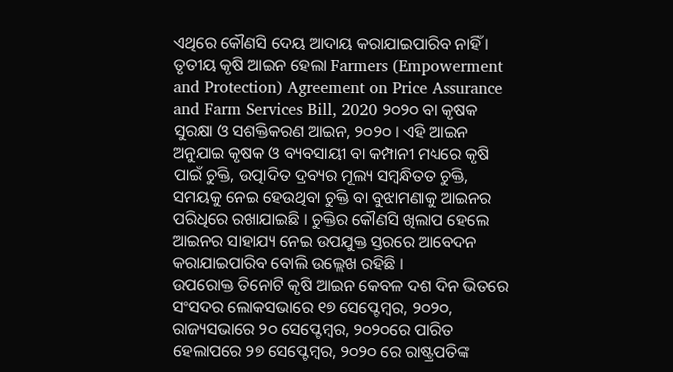ଏଥିରେ କୌଣସି ଦେୟ ଆଦାୟ କରାଯାଇପାରିବ ନାହିଁ । ତୃତୀୟ କୃଷି ଆଇନ ହେଲା Farmers (Empowerment and Protection) Agreement on Price Assurance and Farm Services Bill, 2020 ୨୦୨୦ ବା କୃଷକ ସୁରକ୍ଷା ଓ ସଶକ୍ତିକରଣ ଆଇନ, ୨୦୨୦ । ଏହି ଆଇନ ଅନୁଯାଇ କୃଷକ ଓ ବ୍ୟବସାୟୀ ବା କମ୍ପାନୀ ମଧ୍ୟରେ କୃଷି ପାଇଁ ଚୁକ୍ତି, ଉତ୍ପାଦିତ ଦ୍ରବ୍ୟର ମୂଲ୍ୟ ସମ୍ବନ୍ଧିତତ ଚୁକ୍ତି, ସମୟକୁ ନେଇ ହେଉଥିବା ଚୁକ୍ତି ବା ବୁଝାମଣାକୁ ଆଇନର ପରିଧିରେ ରଖାଯାଇଛି । ଚୁକ୍ତିର କୌଣସି ଖିଲାପ ହେଲେ ଆଇନର ସାହାଯ୍ୟ ନେଇ ଉପଯୁକ୍ତ ସ୍ତରରେ ଆବେଦନ କରାଯାଇପାରିବ ବୋଲି ଉଲ୍ଲେଖ ରହିଛି ।
ଉପରୋକ୍ତ ତିନୋଟି କୃଷି ଆଇନ କେବଳ ଦଶ ଦିନ ଭିତରେ ସଂସଦର ଲୋକସଭାରେ ୧୭ ସେପ୍ଟେମ୍ବର, ୨୦୨୦, ରାଜ୍ୟସଭାରେ ୨୦ ସେପ୍ଟେମ୍ବର, ୨୦୨୦ରେ ପାରିତ ହେଲାପରେ ୨୭ ସେପ୍ଟେମ୍ବର, ୨୦୨୦ ରେ ରାଷ୍ଟ୍ରପତିଙ୍କ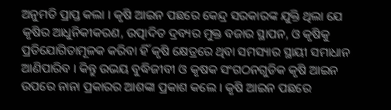ଅନୁମତି ପ୍ରାପ୍ତ କଲା । କୃଷି ଆଇନ ପଛରେ କେନ୍ଦ୍ର ସରକାରଙ୍କ ଯୁକ୍ତି ଥିଲା ଯେ କୃଷିର ଆଧୁନିକୀକରଣ, ଉତ୍ପାଦିତ ଦ୍ରବ୍ୟର ମୁକ୍ତ ବଜାର ସ୍ଥାପନ, ଓ କୃଷିକୁ ପ୍ରତିଯୋଗିତାମୂଳକ କରିବା ହିଁ କୃଷି କ୍ଷେତ୍ରରେ ଥିବା ସମସ୍ୟାର ସ୍ଥାୟୀ ସମାଧାନ ଆଣିପାରିବ । କିନ୍ତୁ ଉଭୟ ବୁଦ୍ଧିଜୀବୀ ଓ କୃଷକ ସଂଗଠନଗୁଡିକ କୃଷି ଆଇନ ଉପରେ ନାନା ପ୍ରକାରର ଆଶଙ୍କା ପ୍ରକାଶ କଲେ । କୃଷି ଆଇନ ପଛରେ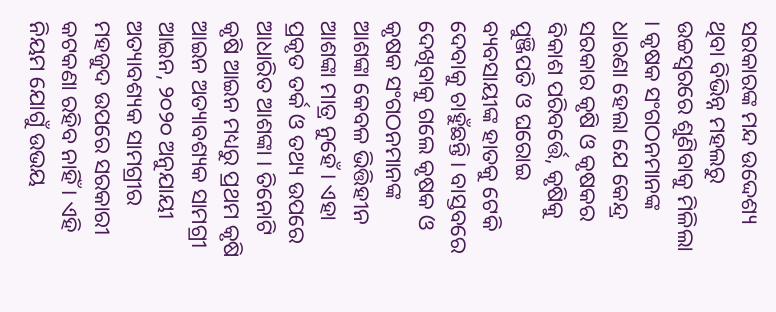ସରକାରଙ୍କ ମନ୍ଦ ଉଦ୍ଦେଶ୍ୟ ଥିବା ବିଭିନ୍ନ ମହଲରୁ ଉଚ୍ଚସ୍ୱରରେ ଶୁଣିବାକୁ ମିଳିଲା । କୃଷକ ସଂଗଠନମାନଙ୍କ ଧାରଣା ହେଲା ଯେ କେନ୍ଦ୍ର ସରକାର କୃଷି ଓ କୃଷକର ବିକାଶ ପରିବର୍ତ୍ତେ, କୃଷିକୁ ପୁଞ୍ଜିପତି ଓ ଘରୋଇ ବ୍ୟବସାୟୀଙ୍କ ହାତକୁ ଟେକି ଦେବାକୁ ଚାହୁଁଛନ୍ତି । ବାସ୍ତବରେ ଦେଖିବାକୁ ଗଲେ କୃଷକ ଓ କୃଷକ ସଂଗଠନମାନଙ୍କ ଆଶଙ୍କା କେବଳ ଭିତ୍ତିହୀନ ଆଶଙ୍କା ମାତ୍ର ନୁହେଁ । ଏହା ପ୍ରକୃତ ତର୍କ ଓ ତଥ୍ୟ ଉପରେ ଆଧାରିତ ଆଶଙ୍କା । ତିନୋଟି କୃଷି ଆଇନ ମଧ୍ୟରୁ ପ୍ରଥମ କୃଷି ଆଇନ ଅତ୍ୟାବଶ୍ୟକ ସାମଗ୍ରୀ ଆଇନ, ୨୦୨୦ ଅନୁଯାୟୀ ଅତ୍ୟାବଶ୍ୟକ ସାମଗ୍ରୀର ମହଜୁଦ ଉପରେ ସରକାରୀ କଟକଣା ରହିବ ନାହିଁ । ଏହି ନିୟମ ଯୋଗୁଁ ଉଭୟ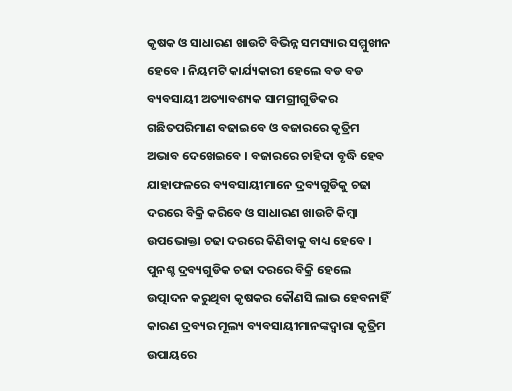କୃଷକ ଓ ସାଧାରଣ ଖାଉଟି ବିଭିନ୍ନ ସମସ୍ୟାର ସମ୍ମୁଖୀନ ହେବେ । ନିୟମଟି କାର୍ଯ୍ୟକାରୀ ହେଲେ ବଡ ବଡ ବ୍ୟବସାୟୀ ଅତ୍ୟାବଶ୍ୟକ ସାମଗ୍ରୀଗୁଡିକର ଗଛିତପରିମାଣ ବଢାଇବେ ଓ ବଜାରରେ କୃତ୍ରିମ ଅଭାବ ଦେଖେଇବେ । ବଜାରରେ ଚାହିଦା ବୃଦ୍ଧି ହେବ ଯାହାଫଳରେ ବ୍ୟବସାୟୀମାନେ ଦ୍ରବ୍ୟଗୁଡିକୁ ଚଢା ଦରରେ ବିକ୍ରି କରିବେ ଓ ସାଧାରଣ ଖାଉଟି କିମ୍ବା ଉପଭୋକ୍ତା ଚଢା ଦରରେ କିଣିବାକୁ ବାଧ୍ୟ ହେବେ । ପୁନଶ୍ଚ ଦ୍ରବ୍ୟଗୁଡିକ ଚଢା ଦରରେ ବିକ୍ରି ହେଲେ ଉତ୍ପାଦନ କରୁଥିବା କୃଷକର କୌଣସି ଲାଭ ହେବନାହିଁ କାରଣ ଦ୍ରବ୍ୟର ମୂଲ୍ୟ ବ୍ୟବସାୟୀମାନଙ୍କଦ୍ୱାରା କୃତ୍ରିମ ଉପାୟରେ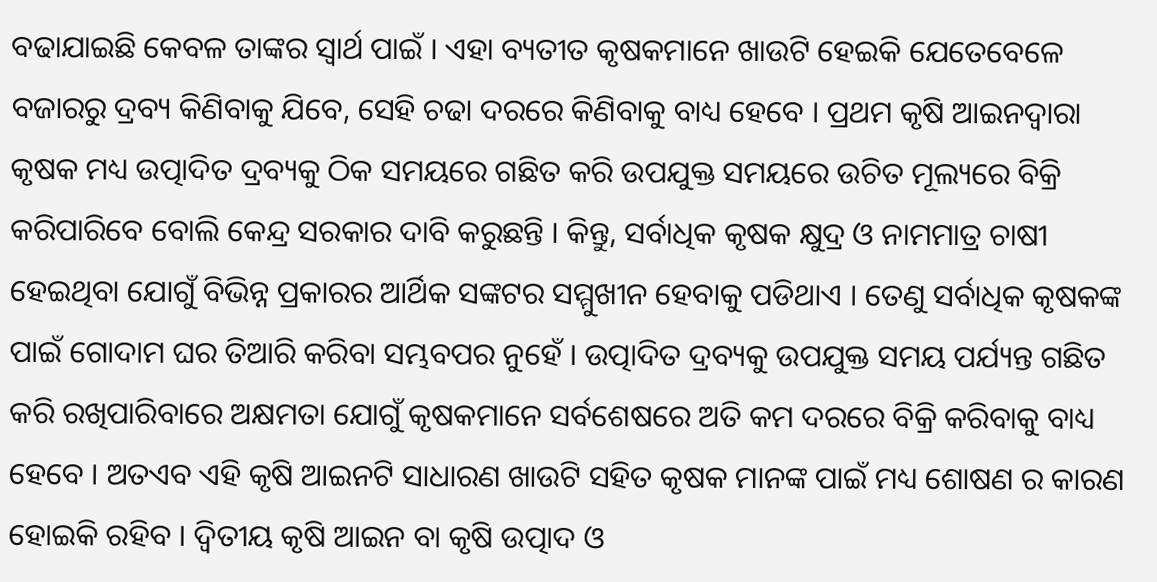ବଢାଯାଇଛି କେବଳ ତାଙ୍କର ସ୍ୱାର୍ଥ ପାଇଁ । ଏହା ବ୍ୟତୀତ କୃଷକମାନେ ଖାଉଟି ହେଇକି ଯେତେବେଳେ ବଜାରରୁ ଦ୍ରବ୍ୟ କିଣିବାକୁ ଯିବେ, ସେହି ଚଢା ଦରରେ କିଣିବାକୁ ବାଧ୍ୟ ହେବେ । ପ୍ରଥମ କୃଷି ଆଇନଦ୍ୱାରା କୃଷକ ମଧ୍ୟ ଉତ୍ପାଦିତ ଦ୍ରବ୍ୟକୁ ଠିକ ସମୟରେ ଗଛିତ କରି ଉପଯୁକ୍ତ ସମୟରେ ଉଚିତ ମୂଲ୍ୟରେ ବିକ୍ରି କରିପାରିବେ ବୋଲି କେନ୍ଦ୍ର ସରକାର ଦାବି କରୁଛନ୍ତି । କିନ୍ତୁ, ସର୍ବାଧିକ କୃଷକ କ୍ଷୁଦ୍ର ଓ ନାମମାତ୍ର ଚାଷୀ ହେଇଥିବା ଯୋଗୁଁ ବିଭିନ୍ନ ପ୍ରକାରର ଆର୍ଥିକ ସଙ୍କଟର ସମ୍ମୁଖୀନ ହେବାକୁ ପଡିଥାଏ । ତେଣୁ ସର୍ବାଧିକ କୃଷକଙ୍କ ପାଇଁ ଗୋଦାମ ଘର ତିଆରି କରିବା ସମ୍ଭବପର ନୁହେଁ । ଉତ୍ପାଦିତ ଦ୍ରବ୍ୟକୁ ଉପଯୁକ୍ତ ସମୟ ପର୍ଯ୍ୟନ୍ତ ଗଛିତ କରି ରଖିପାରିବାରେ ଅକ୍ଷମତା ଯୋଗୁଁ କୃଷକମାନେ ସର୍ବଶେଷରେ ଅତି କମ ଦରରେ ବିକ୍ରି କରିବାକୁ ବାଧ୍ୟ ହେବେ । ଅତଏବ ଏହି କୃଷି ଆଇନଟି ସାଧାରଣ ଖାଉଟି ସହିତ କୃଷକ ମାନଙ୍କ ପାଇଁ ମଧ୍ୟ ଶୋଷଣ ର କାରଣ ହୋଇକି ରହିବ । ଦ୍ଵିତୀୟ କୃଷି ଆଇନ ବା କୃଷି ଉତ୍ପାଦ ଓ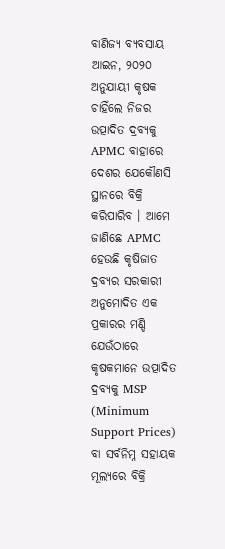ବାଣିଜ୍ୟ ବ୍ୟବସାୟ ଆଇନ, ୨୦୨୦ ଅନୁଯାୟୀ କୃଷକ ଚାହିଁଲେ ନିଜର ଉତ୍ପାଦିତ ଦ୍ରବ୍ୟକୁ APMC ବାହାରେ ଦେଶର ଯେକୌଣସି ସ୍ଥାନରେ ବିକ୍ରି କରିପାରିବ । ଆମେ ଜାଣିଛେ APMC ହେଉଛି କୃଷିଜାତ ଦ୍ରବ୍ୟର ସରକାରୀ ଅନୁମୋଦିତ ଏକ ପ୍ରକାରର ମଣ୍ଡି ଯେଉଁଠାରେ କୃଷକମାନେ ଉତ୍ପାଦିତ ଦ୍ରବ୍ୟକୁ MSP (Minimum Support Prices) ବା ସର୍ବନିମ୍ନ ସହାୟକ ମୂଲ୍ୟରେ ବିକ୍ରି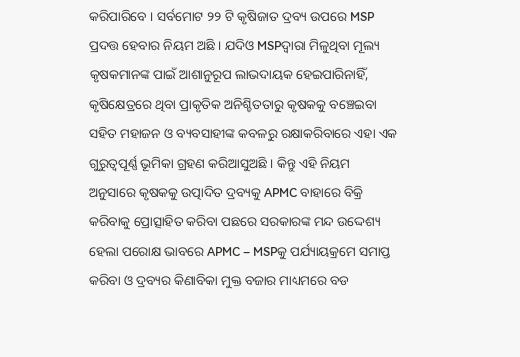କରିପାରିବେ । ସର୍ବମୋଟ ୨୨ ଟି କୃଷିଜାତ ଦ୍ରବ୍ୟ ଉପରେ MSP ପ୍ରଦତ୍ତ ହେବାର ନିୟମ ଅଛି । ଯଦିଓ MSPଦ୍ୱାରା ମିଳୁଥିବା ମୂଲ୍ୟ କୃଷକମାନଙ୍କ ପାଇଁ ଆଶାନୁରୂପ ଲାଭଦାୟକ ହେଇପାରିନାହିଁ, କୃଷିକ୍ଷେତ୍ରରେ ଥିବା ପ୍ରାକୃତିକ ଅନିଶ୍ଚିତତାରୁ କୃଷକକୁ ବଞ୍ଚେଇବା ସହିତ ମହାଜନ ଓ ବ୍ୟବସାହୀଙ୍କ କବଳରୁ ରକ୍ଷାକରିବାରେ ଏହା ଏକ ଗୁରୁତ୍ୱପୂର୍ଣ୍ଣ ଭୂମିକା ଗ୍ରହଣ କରିଆସୁଅଛି । କିନ୍ତୁ ଏହି ନିୟମ ଅନୁସାରେ କୃଷକକୁ ଉତ୍ପାଦିତ ଦ୍ରବ୍ୟକୁ APMC ବାହାରେ ବିକ୍ରି କରିବାକୁ ପ୍ରୋତ୍ସାହିତ କରିବା ପଛରେ ସରକାରଙ୍କ ମନ୍ଦ ଉଦ୍ଦେଶ୍ୟ ହେଲା ପରୋକ୍ଷ ଭାବରେ APMC – MSPକୁ ପର୍ଯ୍ୟାୟକ୍ରମେ ସମାପ୍ତ କରିବା ଓ ଦ୍ରବ୍ୟର କିଣାବିକା ମୁକ୍ତ ବଜାର ମାଧ୍ୟମରେ ବଡ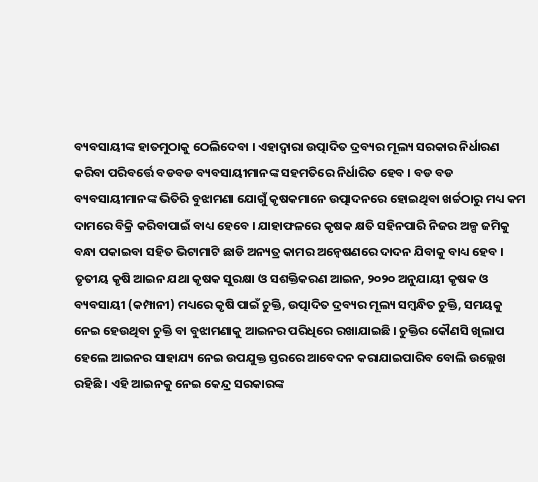ବ୍ୟବସାୟୀଙ୍କ ହାତମୁଠାକୁ ଠେଲିଦେବା । ଏହାଦ୍ୱାରା ଉତ୍ପାଦିତ ଦ୍ରବ୍ୟର ମୂଲ୍ୟ ସରକାର ନିର୍ଧାରଣ କରିବା ପରିବର୍ତ୍ତେ ବଡବଡ ବ୍ୟବସାୟୀମାନଙ୍କ ସହମତିରେ ନିର୍ଧାରିତ ହେବ । ବଡ ବଡ ବ୍ୟବସାୟୀମାନଙ୍କ ଭିତିରି ବୁଝାମଣା ଯୋଗୁଁ କୃଷକମାନେ ଉତ୍ପାଦନରେ ହୋଇଥିବା ଖର୍ଚ୍ଚଠାରୁ ମଧ୍ୟ କମ ଦାମରେ ବିକ୍ରି କରିବାପାଇଁ ବାଧ୍ୟ ହେବେ । ଯାହାଫଳରେ କୃଷକ କ୍ଷତି ସହିନପାରି ନିଜର ଅଳ୍ପ ଜମିକୁ ବନ୍ଧା ପକାଇବା ସହିତ ଭିଟାମାଟି ଛାଡି ଅନ୍ୟତ୍ର କାମର ଅନ୍ୱେଷଣରେ ଦାଦନ ଯିବାକୁ ବାଧ୍ୟ ହେବ ।
ତୃତୀୟ କୃଷି ଆଇନ ଯଥା କୃଷକ ସୁରକ୍ଷା ଓ ସଶକ୍ତିକରଣ ଆଇନ, ୨୦୨୦ ଅନୁଯାୟୀ କୃଷକ ଓ ବ୍ୟବସାୟୀ (କମ୍ପାନୀ) ମଧ୍ୟରେ କୃଷି ପାଇଁ ଚୁକ୍ତି, ଉତ୍ପାଦିତ ଦ୍ରବ୍ୟର ମୂଲ୍ୟ ସମ୍ବନ୍ଧିତ ଚୁକ୍ତି, ସମୟକୁ ନେଇ ହେଉଥିବା ଚୁକ୍ତି ବା ବୁଝାମଣାକୁ ଆଇନର ପରିଧିରେ ରଖାଯାଇଛି । ଚୁକ୍ତିର କୌଣସି ଖିଲାପ ହେଲେ ଆଇନର ସାହାଯ୍ୟ ନେଇ ଉପଯୁକ୍ତ ସ୍ତରରେ ଆବେଦନ କରାଯାଇପାରିବ ବୋଲି ଉଲ୍ଲେଖ ରହିଛି । ଏହି ଆଇନକୁ ନେଇ କେନ୍ଦ୍ର ସରକାରଙ୍କ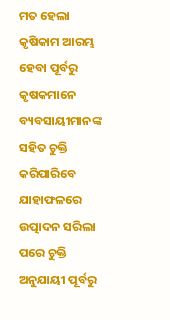ମତ ହେଲା କୃଷିକାମ ଆରମ୍ଭ ହେବା ପୂର୍ବରୁ କୃଷକମାନେ ବ୍ୟବସାୟୀମାନଙ୍କ ସହିତ ଚୁକ୍ତି କରିପାରିବେ ଯାହାଫଳରେ ଉତ୍ପାଦନ ସରିଲା ପରେ ଚୁକ୍ତି ଅନୁଯାୟୀ ପୂର୍ବରୁ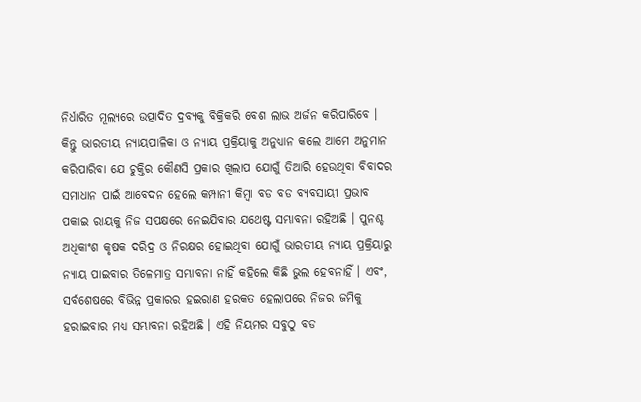ନିର୍ଧାରିତ ମୂଲ୍ୟରେ ଉତ୍ପାଦିତ ଦ୍ରବ୍ୟକୁ ବିକ୍ରିକରି ବେଶ ଲାଭ ଅର୍ଜନ କରିପାରିବେ । କିନ୍ତୁ ଭାରତୀୟ ନ୍ୟାୟପାଳିକା ଓ ନ୍ୟାୟ ପ୍ରକ୍ରିୟାକୁ ଅନୁଧ୍ୟାନ କଲେ ଆମେ ଅନୁମାନ କରିପାରିବା ଯେ ଚୁକ୍ତିର କୌଣସି ପ୍ରକାର ଖିଲାପ ଯୋଗୁଁ ତିଆରି ହେଉଥିବା ବିବାଦର ସମାଧାନ ପାଇଁ ଆବେଦନ ହେଲେ କମ୍ପାନୀ କିମ୍ବା ବଡ ବଡ ବ୍ୟବସାୟୀ ପ୍ରଭାବ ପକାଇ ରାୟକୁ ନିଜ ସପକ୍ଷରେ ନେଇଯିବାର ଯଥେଷ୍ଟ ସମ୍ଭାବନା ରହିଅଛି । ପୁନଶ୍ଚ ଅଧିକାଂଶ କୃଷକ ଦରିଦ୍ର ଓ ନିରକ୍ଷର ହୋଇଥିବା ଯୋଗୁଁ ଭାରତୀୟ ନ୍ୟାୟ ପ୍ରକ୍ରିୟାରୁ ନ୍ୟାୟ ପାଇବାର ତିଳେମାତ୍ର ସମ୍ଭାବନା ନାହିଁ କହିଲେ କିଛି ଭୁଲ ହେବନାହିଁ । ଏବଂ, ସର୍ବଶେଷରେ ବିଭିନ୍ନ ପ୍ରକାରର ହଇରାଣ ହରକତ ହେଲାପରେ ନିଜର ଜମିକୁ ହରାଇବାର ମଧ୍ୟ ସମ୍ଭାବନା ରହିଅଛି । ଏହି ନିୟମର ସବୁଠୁ ବଡ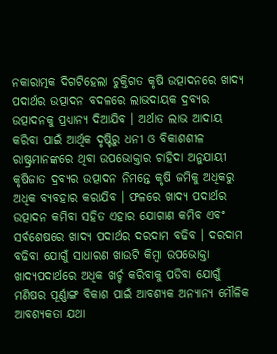ନକାରାତ୍ମକ ଦିଗଟିହେଲା ଚୁକ୍ତିଗତ କୃଷି ଉତ୍ପାଦନରେ ଖାଦ୍ୟ ପଦାର୍ଥର ଉତ୍ପାଦନ ବଦଳରେ ଲାଭଦାୟକ ଦ୍ରବ୍ୟର ଉତ୍ପାଦନକୁ ପ୍ରଧ୍ୟାନ୍ୟ ଦିଆଯିବ । ଅର୍ଥାତ ଲାଭ ଆଦାୟ କରିବା ପାଇଁ ଆର୍ଥିକ ଦୃଷ୍ଟିରୁ ଧନୀ ଓ ବିକାଶଶୀଳ ରାଷ୍ଟ୍ରମାନଙ୍କରେ ଥିବା ଉପଭୋକ୍ତାର ଚାହିଦା ଅନୁଯାୟୀ କୃଷିଜାତ ଦ୍ରବ୍ୟର ଉତ୍ପାଦନ ନିମନ୍ତେ କୃଷି ଜମିକୁ ଅଧିକରୁ ଅଧିକ ବ୍ୟବହାର କରାଯିବ । ଫଳରେ ଖାଦ୍ୟ ପଦାର୍ଥର ଉତ୍ପାଦନ କମିବା ସହିତ ଏହାର ଯୋଗାଣ କମିବ ଏବଂ ସର୍ବଶେଷରେ ଖାଦ୍ୟ ପଦାର୍ଥର ଦରଦାମ ବଢିବ । ଦରଦାମ ବଢିବା ଯୋଗୁଁ ସାଧାରଣ ଖାଉଟି କିମ୍ବା ଉପଭୋକ୍ତା ଖାଦ୍ୟପଦାର୍ଥରେ ଅଧିକ ଖର୍ଚ୍ଚ କରିବାକୁ ପଡିବା ଯୋଗୁଁ ମଣିଷର ପୂର୍ଣ୍ଣାଙ୍ଗ ବିକାଶ ପାଇଁ ଆବଶ୍ୟକ ଅନ୍ୟାନ୍ୟ ମୌଳିକ ଆବଶ୍ୟକତା ଯଥା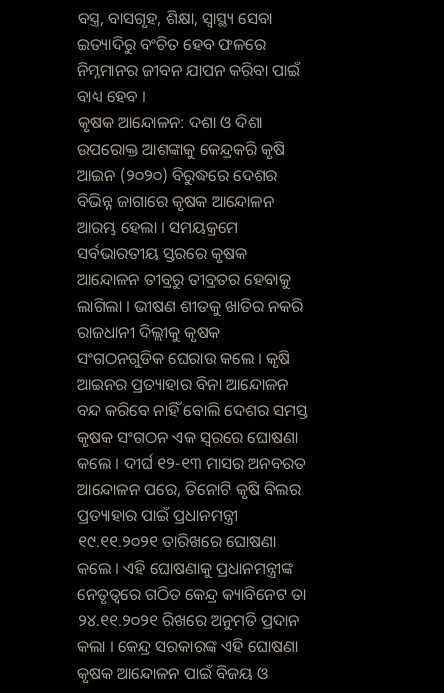ବସ୍ତ୍ର, ବାସଗୃହ, ଶିକ୍ଷା, ସ୍ୱାସ୍ଥ୍ୟ ସେବା ଇତ୍ୟାଦିରୁ ବଂଚିତ ହେବ ଫଳରେ ନିମ୍ନମାନର ଜୀବନ ଯାପନ କରିବା ପାଇଁ ବାଧ୍ୟ ହେବ ।
କୃଷକ ଆନ୍ଦୋଳନ: ଦଶା ଓ ଦିଶା
ଉପରୋକ୍ତ ଆଶଙ୍କାକୁ କେନ୍ଦ୍ରକରି କୃଷି ଆଇନ (୨୦୨୦) ବିରୁଦ୍ଧରେ ଦେଶର ବିଭିନ୍ନ ଜାଗାରେ କୃଷକ ଆନ୍ଦୋଳନ ଆରମ୍ଭ ହେଲା । ସମୟକ୍ରମେ ସର୍ବଭାରତୀୟ ସ୍ତରରେ କୃଷକ ଆନ୍ଦୋଳନ ତୀବ୍ରରୁ ତୀବ୍ରତର ହେବାକୁ ଲାଗିଲା । ଭୀଷଣ ଶୀତକୁ ଖାତିର ନକରି ରାଜଧାନୀ ଦିଲ୍ଲୀକୁ କୃଷକ ସଂଗଠନଗୁଡିକ ଘେରାଉ କଲେ । କୃଷି ଆଇନର ପ୍ରତ୍ୟାହାର ବିନା ଆନ୍ଦୋଳନ ବନ୍ଦ କରିବେ ନାହିଁ ବୋଲି ଦେଶର ସମସ୍ତ କୃଷକ ସଂଗଠନ ଏକ ସ୍ୱରରେ ଘୋଷଣା କଲେ । ଦୀର୍ଘ ୧୨-୧୩ ମାସର ଅନବରତ ଆନ୍ଦୋଳନ ପରେ, ତିନୋଟି କୃଷି ବିଲର ପ୍ରତ୍ୟାହାର ପାଇଁ ପ୍ରଧାନମନ୍ତ୍ରୀ ୧୯.୧୧.୨୦୨୧ ତାରିଖରେ ଘୋଷଣା କଲେ । ଏହି ଘୋଷଣାକୁ ପ୍ରଧାନମନ୍ତ୍ରୀଙ୍କ ନେତୃତ୍ୱରେ ଗଠିତ କେନ୍ଦ୍ର କ୍ୟାବିନେଟ ତା ୨୪.୧୧.୨୦୨୧ ରିଖରେ ଅନୁମତି ପ୍ରଦାନ କଲା । କେନ୍ଦ୍ର ସରକାରଙ୍କ ଏହି ଘୋଷଣା କୃଷକ ଆନ୍ଦୋଳନ ପାଇଁ ବିଜୟ ଓ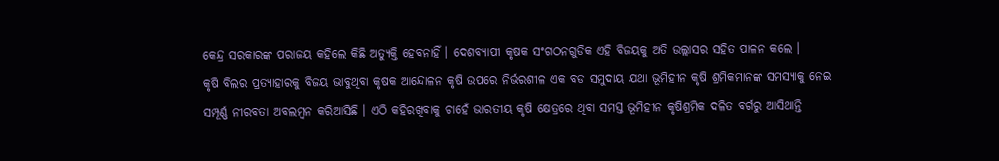କେନ୍ଦ୍ର ସରକାରଙ୍କ ପରାଜୟ କହିଲେ କିଛି ଅତ୍ୟୁକ୍ତି ହେବନାହିଁ । ଦେଶବ୍ୟାପୀ କୃଷକ ସଂଗଠନଗୁଡିକ ଏହି ବିଜୟକୁ ଅତି ଉଲ୍ଲାସର ସହିତ ପାଳନ କଲେ ।
କୃଷି ବିଲର ପ୍ରତ୍ୟାହାରକୁ ବିଜୟ ଭାବୁଥିବା କୃଷକ ଆନ୍ଦୋଳନ କୃଷି ଉପରେ ନିର୍ଭରଶୀଳ ଏକ ବଡ ସମୁଦାୟ ଯଥା ଭୂମିହୀନ କୃଷି ଶ୍ରମିକମାନଙ୍କ ସମସ୍ୟାକୁ ନେଇ ସମ୍ପୂର୍ଣ୍ଣ ନୀରବତା ଅବଲମ୍ବନ କରିଆସିଛି । ଏଠି କହିରଖିବାକୁ ଚାହେଁ ଭାରତୀୟ କୃଷି କ୍ଷେତ୍ରରେ ଥିବା ସମସ୍ତ ଭୂମିହୀନ କୃଷିଶ୍ରମିକ ଦଳିତ ବର୍ଗରୁ ଆସିଥାନ୍ତି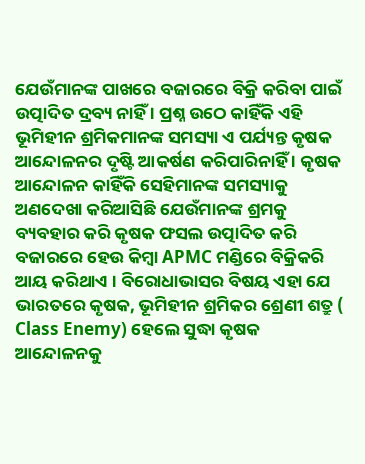ଯେଉଁମାନଙ୍କ ପାଖରେ ବଜାରରେ ବିକ୍ରି କରିବା ପାଇଁ ଉତ୍ପାଦିତ ଦ୍ରବ୍ୟ ନାହିଁ । ପ୍ରଶ୍ନ ଉଠେ କାହିଁକି ଏହି ଭୂମିହୀନ ଶ୍ରମିକମାନଙ୍କ ସମସ୍ୟା ଏ ପର୍ଯ୍ୟନ୍ତ କୃଷକ ଆନ୍ଦୋଳନର ଦୃଷ୍ଟି ଆକର୍ଷଣ କରିପାରିନାହିଁ । କୃଷକ ଆନ୍ଦୋଳନ କାହିଁକି ସେହିମାନଙ୍କ ସମସ୍ୟାକୁ ଅଣଦେଖା କରିଆସିଛି ଯେଉଁମାନଙ୍କ ଶ୍ରମକୁ ବ୍ୟବହାର କରି କୃଷକ ଫସଲ ଉତ୍ପାଦିତ କରି ବଜାରରେ ହେଉ କିମ୍ବା APMC ମଣ୍ଡିରେ ବିକ୍ରିକରି ଆୟ କରିଥାଏ । ବିରୋଧାଭାସର ବିଷୟ ଏହା ଯେ ଭାରତରେ କୃଷକ, ଭୂମିହୀନ ଶ୍ରମିକର ଶ୍ରେଣୀ ଶତ୍ରୁ ( Class Enemy) ହେଲେ ସୁଦ୍ଧା କୃଷକ ଆନ୍ଦୋଳନକୁ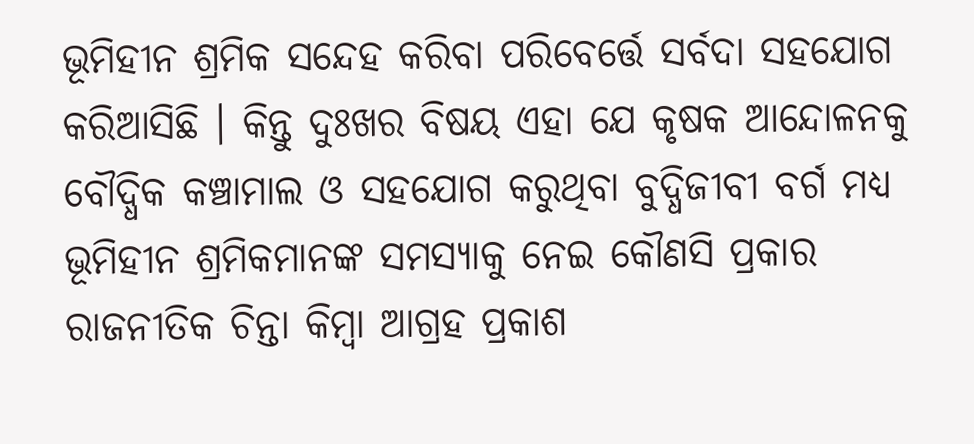ଭୂମିହୀନ ଶ୍ରମିକ ସନ୍ଦେହ କରିବା ପରିବେର୍ତ୍ତେ ସର୍ବଦା ସହଯୋଗ କରିଆସିଛି । କିନ୍ତୁ ଦୁଃଖର ବିଷୟ ଏହା ଯେ କୃଷକ ଆନ୍ଦୋଳନକୁ ବୌଦ୍ଧିକ କଞ୍ଚାମାଲ ଓ ସହଯୋଗ କରୁଥିବା ବୁଦ୍ଧିଜୀବୀ ବର୍ଗ ମଧ୍ୟ ଭୂମିହୀନ ଶ୍ରମିକମାନଙ୍କ ସମସ୍ୟାକୁ ନେଇ କୌଣସି ପ୍ରକାର ରାଜନୀତିକ ଚିନ୍ତା କିମ୍ବା ଆଗ୍ରହ ପ୍ରକାଶ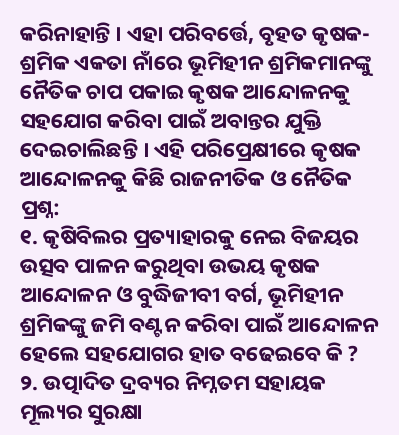କରିନାହାନ୍ତି । ଏହା ପରିବର୍ତ୍ତେ, ବୃହତ କୃଷକ-ଶ୍ରମିକ ଏକତା ନାଁରେ ଭୂମିହୀନ ଶ୍ରମିକମାନଙ୍କୁ ନୈତିକ ଚାପ ପକାଇ କୃଷକ ଆନ୍ଦୋଳନକୁ ସହଯୋଗ କରିବା ପାଇଁ ଅବାନ୍ତର ଯୁକ୍ତି ଦେଇଚାଲିଛନ୍ତି । ଏହି ପରିପ୍ରେକ୍ଷୀରେ କୃଷକ ଆନ୍ଦୋଳନକୁ କିଛି ରାଜନୀତିକ ଓ ନୈତିକ ପ୍ରଶ୍ନ:
୧. କୃଷିବିଲର ପ୍ରତ୍ୟାହାରକୁ ନେଇ ବିଜୟର ଉତ୍ସବ ପାଳନ କରୁଥିବା ଉଭୟ କୃଷକ ଆନ୍ଦୋଳନ ଓ ବୁଦ୍ଧିଜୀବୀ ବର୍ଗ, ଭୂମିହୀନ ଶ୍ରମିକଙ୍କୁ ଜମି ବଣ୍ଟନ କରିବା ପାଇଁ ଆନ୍ଦୋଳନ ହେଲେ ସହଯୋଗର ହାତ ବଢେଇବେ କି ?
୨. ଉତ୍ପାଦିତ ଦ୍ରବ୍ୟର ନିମ୍ନତମ ସହାୟକ ମୂଲ୍ୟର ସୁରକ୍ଷା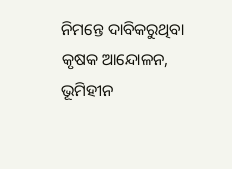ନିମନ୍ତେ ଦାବିକରୁଥିବା କୃଷକ ଆନ୍ଦୋଳନ, ଭୂମିହୀନ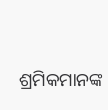ଶ୍ରମିକମାନଙ୍କ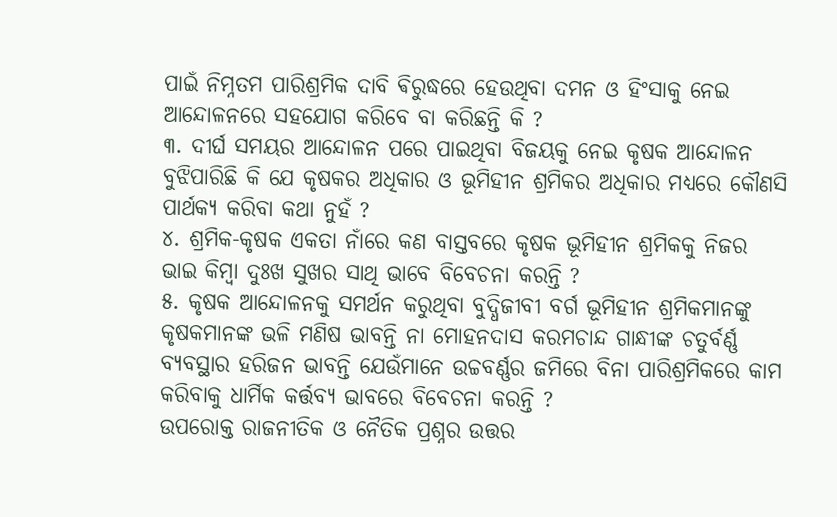ପାଇଁ ନିମ୍ନତମ ପାରିଶ୍ରମିକ ଦାବି ଵିରୁଦ୍ଧରେ ହେଉଥିବା ଦମନ ଓ ହିଂସାକୁ ନେଇ ଆନ୍ଦୋଳନରେ ସହଯୋଗ କରିବେ ବା କରିଛନ୍ତି କି ?
୩. ଦୀର୍ଘ ସମୟର ଆନ୍ଦୋଳନ ପରେ ପାଇଥିବା ବିଜୟକୁ ନେଇ କୃଷକ ଆନ୍ଦୋଳନ ବୁଝିପାରିଛି କି ଯେ କୃଷକର ଅଧିକାର ଓ ଭୂମିହୀନ ଶ୍ରମିକର ଅଧିକାର ମଧ୍ୟରେ କୌଣସି ପାର୍ଥକ୍ୟ କରିବା କଥା ନୁହଁ ?
୪. ଶ୍ରମିକ-କୃଷକ ଏକତା ନାଁରେ କଣ ବାସ୍ତବରେ କୃଷକ ଭୂମିହୀନ ଶ୍ରମିକକୁ ନିଜର ଭାଇ କିମ୍ବା ଦୁଃଖ ସୁଖର ସାଥି ଭାବେ ବିବେଚନା କରନ୍ତି ?
୫. କୃଷକ ଆନ୍ଦୋଳନକୁ ସମର୍ଥନ କରୁଥିବା ବୁଦ୍ଧିଜୀବୀ ବର୍ଗ ଭୂମିହୀନ ଶ୍ରମିକମାନଙ୍କୁ କୃଷକମାନଙ୍କ ଭଳି ମଣିଷ ଭାବନ୍ତି ନା ମୋହନଦାସ କରମଚାନ୍ଦ ଗାନ୍ଧୀଙ୍କ ଚତୁର୍ବର୍ଣ୍ଣ ବ୍ୟବସ୍ଥାର ହରିଜନ ଭାବନ୍ତି ଯେଉଁମାନେ ଉଚ୍ଚବର୍ଣ୍ଣର ଜମିରେ ବିନା ପାରିଶ୍ରମିକରେ କାମ କରିବାକୁ ଧାର୍ମିକ କର୍ତ୍ତବ୍ୟ ଭାବରେ ବିବେଚନା କରନ୍ତି ?
ଉପରୋକ୍ତ ରାଜନୀତିକ ଓ ନୈତିକ ପ୍ରଶ୍ନର ଉତ୍ତର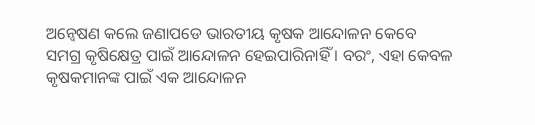ଅନ୍ୱେଷଣ କଲେ ଜଣାପଡେ ଭାରତୀୟ କୃଷକ ଆନ୍ଦୋଳନ କେବେ ସମଗ୍ର କୃଷିକ୍ଷେତ୍ର ପାଇଁ ଆନ୍ଦୋଳନ ହେଇପାରିନାହିଁ । ବରଂ, ଏହା କେବଳ କୃଷକମାନଙ୍କ ପାଇଁ ଏକ ଆନ୍ଦୋଳନ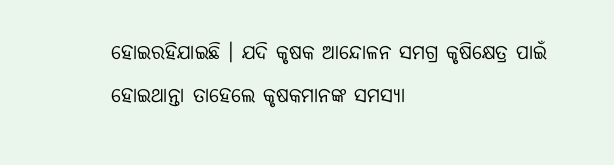ହୋଇରହିଯାଇଛି । ଯଦି କୃଷକ ଆନ୍ଦୋଳନ ସମଗ୍ର କୃଷିକ୍ଷେତ୍ର ପାଇଁ ହୋଇଥାନ୍ତା ତାହେଲେ କୃଷକମାନଙ୍କ ସମସ୍ୟା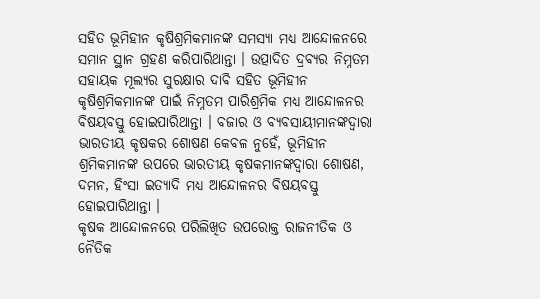ସହିତ ଭୂମିହୀନ କୃଷିଶ୍ରମିକମାନଙ୍କ ସମସ୍ୟା ମଧ୍ୟ ଆନ୍ଦୋଳନରେ ସମାନ ସ୍ଥାନ ଗ୍ରହଣ କରିପାରିଥାନ୍ତା । ଉତ୍ପାଦିତ ଦ୍ରବ୍ୟର ନିମ୍ନତମ ସହାୟକ ମୂଲ୍ୟର ସୁରକ୍ଷାର ଦାବି ସହିତ ଭୂମିହୀନ କୃଷିଶ୍ରମିକମାନଙ୍କ ପାଇଁ ନିମ୍ନତମ ପାରିଶ୍ରମିକ ମଧ୍ୟ ଆନ୍ଦୋଳନର ବିଷୟବସ୍ତୁ ହୋଇପାରିଥାନ୍ତା । ବଜାର ଓ ବ୍ୟବସାୟୀମାନଙ୍କଦ୍ୱାରା ଭାରତୀୟ କୃଷକର ଶୋଷଣ କେବଳ ନୁହେଁ, ଭୂମିହୀନ ଶ୍ରମିକମାନଙ୍କ ଉପରେ ଭାରତୀୟ କୃଷକମାନଙ୍କଦ୍ୱାରା ଶୋଷଣ, ଦମନ, ହିଂସା ଇତ୍ୟାଦି ମଧ୍ୟ ଆନ୍ଦୋଳନର ବିଷୟବସ୍ତୁ ହୋଇପାରିଥାନ୍ତା ।
କୃଷକ ଆନ୍ଦୋଳନରେ ପରିଲିଖିତ ଉପରୋକ୍ତ ରାଜନୀତିକ ଓ ନୈତିକ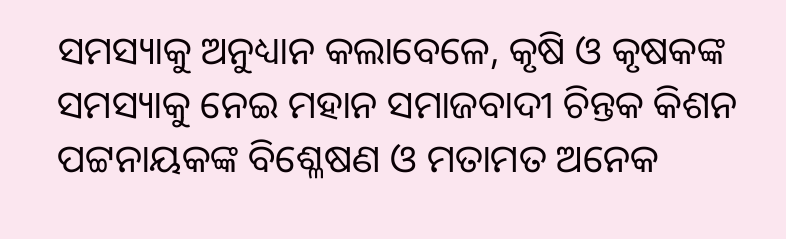ସମସ୍ୟାକୁ ଅନୁଧ୍ୟାନ କଲାବେଳେ, କୃଷି ଓ କୃଷକଙ୍କ ସମସ୍ୟାକୁ ନେଇ ମହାନ ସମାଜବାଦୀ ଚିନ୍ତକ କିଶନ ପଟ୍ଟନାୟକଙ୍କ ବିଶ୍ଳେଷଣ ଓ ମତାମତ ଅନେକ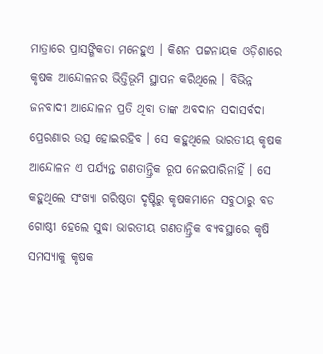ମାତ୍ରାରେ ପ୍ରାସଙ୍ଗିକତା ମନେହୁଏ । କିଶନ ପଟ୍ଟନାୟକ ଓଡ଼ିଶାରେ କୃଷକ ଆନ୍ଦୋଳନର ଭିତ୍ତିଭୂମି ସ୍ଥାପନ କରିଥିଲେ । ବିଭିନ୍ନ ଜନବାଦୀ ଆନ୍ଦୋଳନ ପ୍ରତି ଥିବା ତାଙ୍କ ଅବଦାନ ସଦାସର୍ବଦା ପ୍ରେରଣାର ଉତ୍ସ ହୋଇରହିବ । ସେ କହୁଥିଲେ ଭାରତୀୟ କୃଷକ ଆନ୍ଦୋଳନ ଏ ପର୍ଯ୍ୟନ୍ତ ଗଣତାନ୍ତ୍ରିକ ରୂପ ନେଇପାରିନାହିଁ । ସେ କହୁଥିଲେ ସଂଖ୍ୟା ଗରିଷ୍ଠତା ଦୃଷ୍ଟିରୁ କୃଷକମାନେ ସବୁଠାରୁ ବଡ ଗୋଷ୍ଠୀ ହେଲେ ସୁଦ୍ଧା ଭାରତୀୟ ଗଣତାନ୍ତ୍ରିକ ବ୍ୟବସ୍ଥାରେ କୃଷି ସମସ୍ୟାକୁ କୃଷକ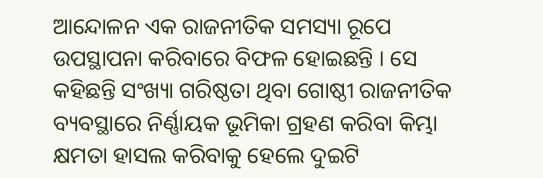ଆନ୍ଦୋଳନ ଏକ ରାଜନୀତିକ ସମସ୍ୟା ରୂପେ ଉପସ୍ଥାପନା କରିବାରେ ବିଫଳ ହୋଇଛନ୍ତି । ସେ କହିଛନ୍ତି ସଂଖ୍ୟା ଗରିଷ୍ଠତା ଥିବା ଗୋଷ୍ଠୀ ରାଜନୀତିକ ବ୍ୟବସ୍ଥାରେ ନିର୍ଣ୍ଣାୟକ ଭୂମିକା ଗ୍ରହଣ କରିବା କିମ୍ଭା କ୍ଷମତା ହାସଲ କରିବାକୁ ହେଲେ ଦୁଇଟି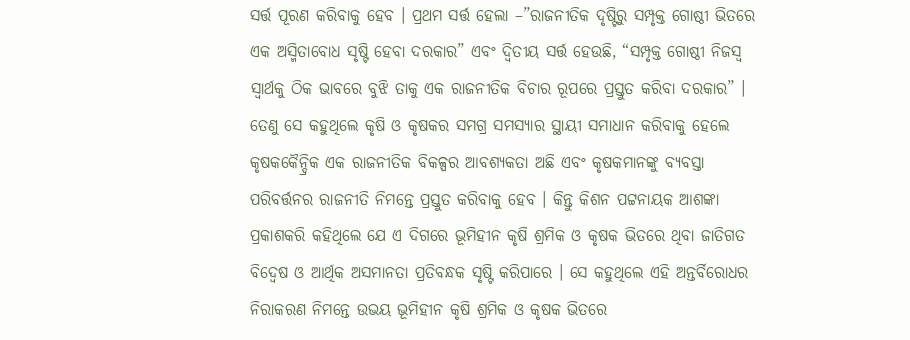ସର୍ତ୍ତ ପୂରଣ କରିବାକୁ ହେବ । ପ୍ରଥମ ସର୍ତ୍ତ ହେଲା –”ରାଜନୀତିକ ଦୃଷ୍ଟିରୁ ସମ୍ପୃକ୍ତ ଗୋଷ୍ଠୀ ଭିତରେ ଏକ ଅସ୍ମିତାବୋଧ ସୃଷ୍ଟି ହେବା ଦରକାର” ଏବଂ ଦ୍ଵିତୀୟ ସର୍ତ୍ତ ହେଉଛି, “ସମ୍ପୃକ୍ତ ଗୋଷ୍ଠୀ ନିଜସ୍ୱ ସ୍ୱାର୍ଥକୁ ଠିକ ଭାବରେ ବୁଝି ତାକୁ ଏକ ରାଜନୀତିକ ବିଚାର ରୂପରେ ପ୍ରସ୍ତୁତ କରିବା ଦରକାର” । ତେଣୁ ସେ କହୁଥିଲେ କୃଷି ଓ କୃଷକର ସମଗ୍ର ସମସ୍ୟାର ସ୍ଥାୟୀ ସମାଧାନ କରିବାକୁ ହେଲେ କୃଷକକୈନ୍ଦ୍ରିକ ଏକ ରାଜନୀତିକ ବିକଳ୍ପର ଆବଶ୍ୟକତା ଅଛି ଏବଂ କୃଷକମାନଙ୍କୁ ବ୍ୟବସ୍ତା ପରିବର୍ତ୍ତନର ରାଜନୀତି ନିମନ୍ତେ ପ୍ରସ୍ତୁତ କରିବାକୁ ହେବ । କିନ୍ତୁ କିଶନ ପଟ୍ଟନାୟକ ଆଶଙ୍କା ପ୍ରକାଶକରି କହିଥିଲେ ଯେ ଏ ଦିଗରେ ଭୂମିହୀନ କୃଷି ଶ୍ରମିକ ଓ କୃଷକ ଭିତରେ ଥିବା ଜାତିଗତ ବିଦ୍ୱେଷ ଓ ଆର୍ଥିକ ଅସମାନତା ପ୍ରତିବନ୍ଧକ ସୃଷ୍ଟି କରିପାରେ । ସେ କହୁଥିଲେ ଏହି ଅନ୍ତର୍ବିରୋଧର ନିରାକରଣ ନିମନ୍ତେ ଉଭୟ ଭୂମିହୀନ କୃଷି ଶ୍ରମିକ ଓ କୃଷକ ଭିତରେ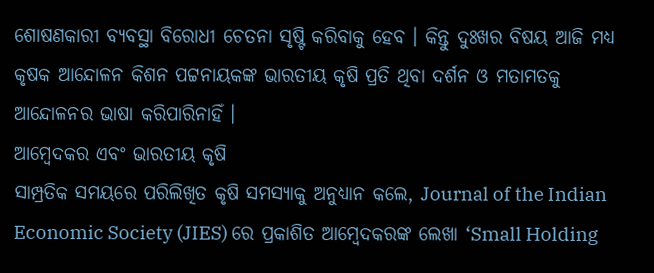ଶୋଷଣକାରୀ ବ୍ୟବସ୍ଥା ବିରୋଧୀ ଚେତନା ସୃଷ୍ଟି କରିବାକୁ ହେବ । କିନ୍ତୁ ଦୁଃଖର ବିଷୟ ଆଜି ମଧ୍ୟ କୃଷକ ଆନ୍ଦୋଳନ କିଶନ ପଟ୍ଟନାୟକଙ୍କ ଭାରତୀୟ କୃଷି ପ୍ରତି ଥିବା ଦର୍ଶନ ଓ ମତାମତକୁ ଆନ୍ଦୋଳନର ଭାଷା କରିପାରିନାହିଁ ।
ଆମ୍ୱେଦକର ଏବଂ ଭାରତୀୟ କୃଷି
ସାମ୍ପ୍ରତିକ ସମୟରେ ପରିଲିଖିତ କୃଷି ସମସ୍ୟାକୁ ଅନୁଧ୍ୟାନ କଲେ, Journal of the Indian Economic Society (JIES) ରେ ପ୍ରକାଶିତ ଆମ୍ବେଦକରଙ୍କ ଲେଖା ‘Small Holding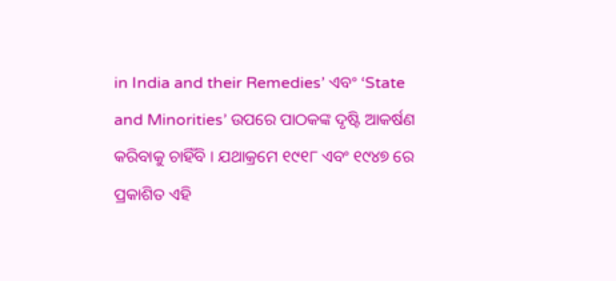in India and their Remedies’ ଏବଂ ‘State and Minorities’ ଉପରେ ପାଠକଙ୍କ ଦୃଷ୍ଟି ଆକର୍ଷଣ କରିବାକୁ ଚାହିଁବି । ଯଥାକ୍ରମେ ୧୯୧୮ ଏବଂ ୧୯୪୭ ରେ ପ୍ରକାଶିତ ଏହି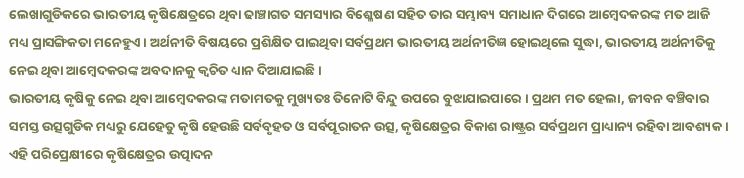ଲେଖାଗୁଡିକରେ ଭାରତୀୟ କୃଷିକ୍ଷେତ୍ରରେ ଥିବା ଢାଞ୍ଚାଗତ ସମସ୍ୟାର ବିଶ୍ଳେଷଣ ସହିତ ତାର ସମ୍ଭାବ୍ୟ ସମାଧାନ ଦିଗରେ ଆମ୍ବେଦକରଙ୍କ ମତ ଆଜି ମଧ୍ୟ ପ୍ରାସଙ୍ଗିକତା ମନେହୁଏ । ଅର୍ଥନୀତି ବିଷୟରେ ପ୍ରଶିକ୍ଷିତ ପାଇଥିବା ସର୍ବପ୍ରଥମ ଭାରତୀୟ ଅର୍ଥନୀତିଜ୍ଞ ହୋଇଥିଲେ ସୁଦ୍ଧା, ଭାରତୀୟ ଅର୍ଥନୀତିକୁ ନେଇ ଥିବା ଆମ୍ବେଦକରଙ୍କ ଅବଦାନକୁ କ୍ଵଚିତ ଧ୍ୟାନ ଦିଆଯାଇଛି ।
ଭାରତୀୟ କୃଷିକୁ ନେଇ ଥିବା ଆମ୍ବେଦକରଙ୍କ ମତାମତକୁ ମୁଖ୍ୟତଃ ତିନୋଟି ବିନ୍ଦୁ ଉପରେ ବୁଝାଯାଇପାରେ । ପ୍ରଥମ ମତ ହେଲା, ଜୀବନ ବଞ୍ଚିବାର ସମସ୍ତ ଉତ୍ସଗୁଡିକ ମଧ୍ୟରୁ ଯେହେତୁ କୃଷି ହେଉଛି ସର୍ବବୃହତ ଓ ସର୍ବପୂରାତନ ଉତ୍ସ, କୃଷିକ୍ଷେତ୍ରର ବିକାଶ ରାଷ୍ଟ୍ରର ସର୍ବପ୍ରଥମ ପ୍ରାଧ୍ୟାନ୍ୟ ରହିବା ଆବଶ୍ୟକ । ଏହି ପରିପ୍ରେକ୍ଷୀରେ କୃଷିକ୍ଷେତ୍ରର ଉତ୍ପାଦନ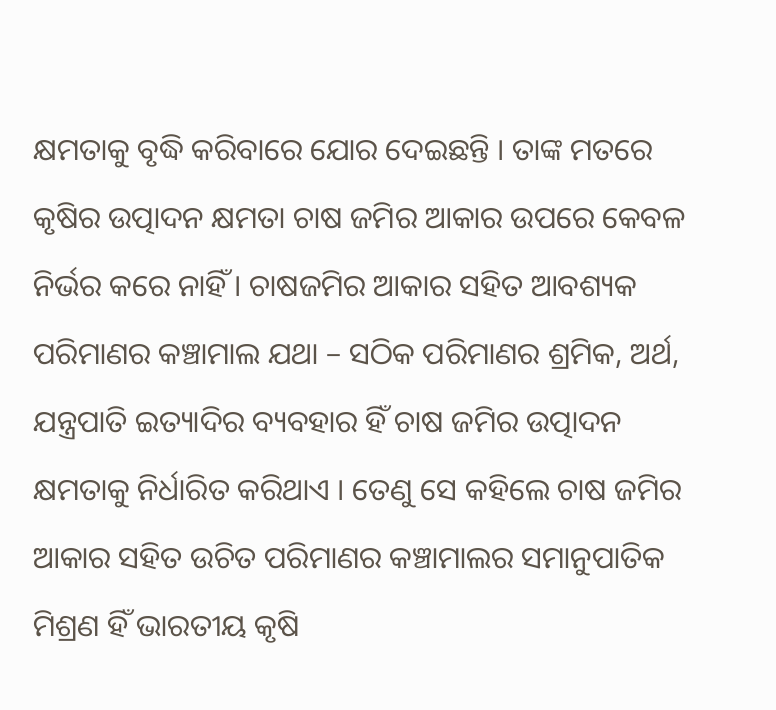କ୍ଷମତାକୁ ବୃଦ୍ଧି କରିବାରେ ଯୋର ଦେଇଛନ୍ତି । ତାଙ୍କ ମତରେ କୃଷିର ଉତ୍ପାଦନ କ୍ଷମତା ଚାଷ ଜମିର ଆକାର ଉପରେ କେବଳ ନିର୍ଭର କରେ ନାହିଁ । ଚାଷଜମିର ଆକାର ସହିତ ଆବଶ୍ୟକ ପରିମାଣର କଞ୍ଚାମାଲ ଯଥା – ସଠିକ ପରିମାଣର ଶ୍ରମିକ, ଅର୍ଥ, ଯନ୍ତ୍ରପାତି ଇତ୍ୟାଦିର ବ୍ୟବହାର ହିଁ ଚାଷ ଜମିର ଉତ୍ପାଦନ କ୍ଷମତାକୁ ନିର୍ଧାରିତ କରିଥାଏ । ତେଣୁ ସେ କହିଲେ ଚାଷ ଜମିର ଆକାର ସହିତ ଉଚିତ ପରିମାଣର କଞ୍ଚାମାଲର ସମାନୁପାତିକ ମିଶ୍ରଣ ହିଁ ଭାରତୀୟ କୃଷି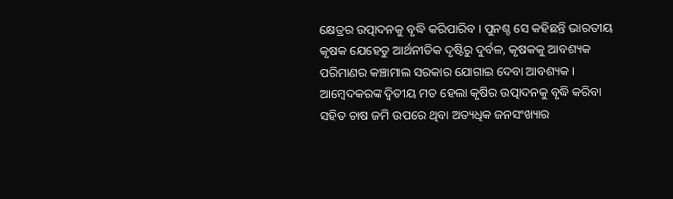କ୍ଷେତ୍ରର ଉତ୍ପାଦନକୁ ବୃଦ୍ଧି କରିପାରିବ । ପୁନଶ୍ଚ ସେ କହିଛନ୍ତି ଭାରତୀୟ କୃଷକ ଯେହେତୁ ଆର୍ଥନୀତିକ ଦୃଷ୍ଟିରୁ ଦୁର୍ବଳ, କୃଷକକୁ ଆବଶ୍ୟକ ପରିମାଣର କଞ୍ଚାମାଲ ସରକାର ଯୋଗାଇ ଦେବା ଆବଶ୍ୟକ ।
ଆମ୍ବେଦକରଙ୍କ ଦ୍ଵିତୀୟ ମତ ହେଲା କୃଷିର ଉତ୍ପାଦନକୁ ବୃଦ୍ଧି କରିବା ସହିତ ଚାଷ ଜମି ଉପରେ ଥିବା ଅତ୍ୟଧିକ ଜନସଂଖ୍ୟାର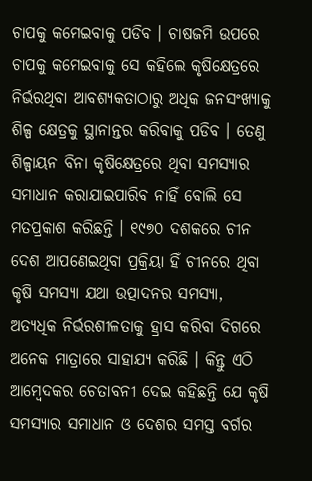ଚାପକୁ କମେଇବାକୁ ପଡିବ । ଚାଷଜମି ଉପରେ ଚାପକୁ କମେଇବାକୁ ସେ କହିଲେ କୃଷିକ୍ଷେତ୍ରରେ ନିର୍ଭରଥିବା ଆବଶ୍ୟକତାଠାରୁ ଅଧିକ ଜନସଂଖ୍ୟାକୁ ଶିଳ୍ପ କ୍ଷେତ୍ରକୁ ସ୍ଥାନାନ୍ତର କରିବାକୁ ପଡିବ । ତେଣୁ ଶିଳ୍ପାୟନ ବିନା କୃଷିକ୍ଷେତ୍ରରେ ଥିବା ସମସ୍ୟାର ସମାଧାନ କରାଯାଇପାରିବ ନାହିଁ ବୋଲି ସେ ମତପ୍ରକାଶ କରିଛନ୍ତି । ୧୯୭୦ ଦଶକରେ ଚୀନ ଦେଶ ଆପଣେଇଥିବା ପ୍ରକ୍ରିୟା ହିଁ ଚୀନରେ ଥିବା କୃଷି ସମସ୍ୟା ଯଥା ଉତ୍ପାଦନର ସମସ୍ୟା, ଅତ୍ୟଧିକ ନିର୍ଭରଶୀଳତାକୁ ହ୍ରାସ କରିବା ଦିଗରେ ଅନେକ ମାତ୍ରାରେ ସାହାଯ୍ୟ କରିଛି । କିନ୍ତୁ ଏଠି ଆମ୍ବେଦକର ଚେତାବନୀ ଦେଇ କହିଛନ୍ତି ଯେ କୃଷି ସମସ୍ୟାର ସମାଧାନ ଓ ଦେଶର ସମସ୍ତ ବର୍ଗର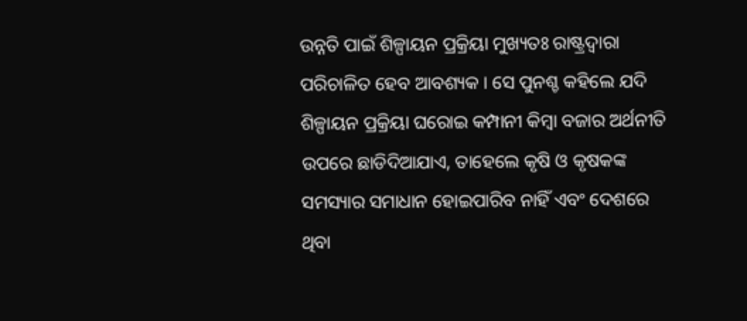ଉନ୍ନତି ପାଇଁ ଶିଳ୍ପାୟନ ପ୍ରକ୍ରିୟା ମୁଖ୍ୟତଃ ରାଷ୍ଟ୍ରଦ୍ୱାରା ପରିଚାଳିତ ହେବ ଆବଶ୍ୟକ । ସେ ପୁନଶ୍ଚ କହିଲେ ଯଦି ଶିଳ୍ପାୟନ ପ୍ରକ୍ରିୟା ଘରୋଇ କମ୍ପାନୀ କିମ୍ବା ବଜାର ଅର୍ଥନୀତି ଉପରେ ଛାଡିଦିଆଯାଏ, ତାହେଲେ କୃଷି ଓ କୃଷକଙ୍କ ସମସ୍ୟାର ସମାଧାନ ହୋଇପାରିବ ନାହିଁ ଏବଂ ଦେଶରେ ଥିବା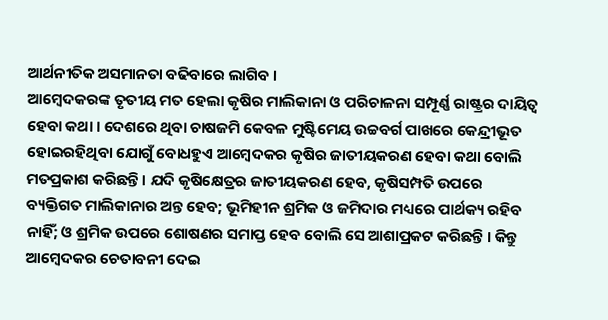ଆର୍ଥନୀତିକ ଅସମାନତା ବଢିବାରେ ଲାଗିବ ।
ଆମ୍ବେଦକରଙ୍କ ତୃତୀୟ ମତ ହେଲା କୃଷିର ମାଲିକାନା ଓ ପରିଚାଳନା ସମ୍ପୂର୍ଣ୍ଣ ରାଷ୍ଟ୍ରର ଦାୟିତ୍ୱ ହେବା କଥା । ଦେଶରେ ଥିବା ଚାଷଜମି କେବଳ ମୁଷ୍ଟିମେୟ ଉଚ୍ଚବର୍ଗ ପାଖରେ କେନ୍ଦ୍ରୀଭୂତ ହୋଇରହିଥିବା ଯୋଗୁଁ ବୋଧହୁଏ ଆମ୍ବେଦକର କୃଷିର ଜାତୀୟକରଣ ହେବା କଥା ବୋଲି ମତପ୍ରକାଶ କରିଛନ୍ତି । ଯଦି କୃଷିକ୍ଷେତ୍ରର ଜାତୀୟକରଣ ହେବ, କୃଷିସମ୍ପତି ଉପରେ ବ୍ୟକ୍ତିଗତ ମାଲିକାନାର ଅନ୍ତ ହେବ; ଭୂମିହୀନ ଶ୍ରମିକ ଓ ଜମିଦାର ମଧ୍ୟରେ ପାର୍ଥକ୍ୟ ରହିବ ନାହିଁ; ଓ ଶ୍ରମିକ ଉପରେ ଶୋଷଣର ସମାପ୍ତ ହେବ ବୋଲି ସେ ଆଶାପ୍ରକଟ କରିଛନ୍ତି । କିନ୍ତୁ ଆମ୍ବେଦକର ଚେତାବନୀ ଦେଇ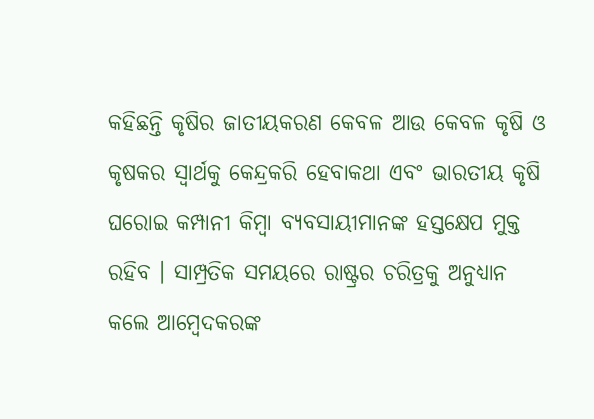କହିଛନ୍ତି କୃଷିର ଜାତୀୟକରଣ କେବଳ ଆଉ କେବଳ କୃଷି ଓ କୃଷକର ସ୍ୱାର୍ଥକୁ କେନ୍ଦ୍ରକରି ହେବାକଥା ଏବଂ ଭାରତୀୟ କୃଷି ଘରୋଇ କମ୍ପାନୀ କିମ୍ବା ବ୍ୟବସାୟୀମାନଙ୍କ ହସ୍ତକ୍ଷେପ ମୁକ୍ତ ରହିବ । ସାମ୍ପ୍ରତିକ ସମୟରେ ରାଷ୍ଟ୍ରର ଚରିତ୍ରକୁ ଅନୁଧ୍ୟାନ କଲେ ଆମ୍ବେଦକରଙ୍କ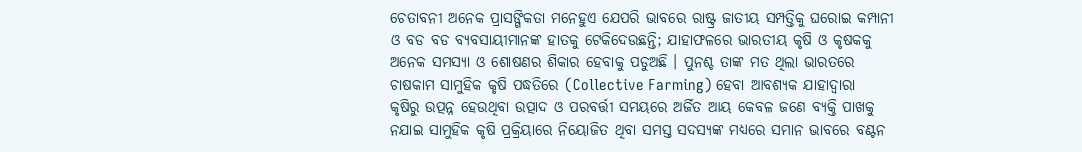ଚେତାବନୀ ଅନେକ ପ୍ରାସଙ୍ଗିକତା ମନେହୁଏ ଯେପରି ଭାବରେ ରାଷ୍ଟ୍ର ଜାତୀୟ ସମ୍ପତ୍ତିକୁ ଘରୋଇ କମ୍ପାନୀ ଓ ବଡ ବଡ ବ୍ୟବସାୟୀମାନଙ୍କ ହାତକୁ ଟେକିଦେଉଛନ୍ତି; ଯାହାଫଳରେ ଭାରତୀୟ କୃଷି ଓ କୃଷକକୁ ଅନେକ ସମସ୍ୟା ଓ ଶୋଷଣର ଶିକାର ହେବାକୁ ପଡୁଅଛି । ପୁନଶ୍ଚ ତାଙ୍କ ମତ ଥିଲା ଭାରତରେ ଚାଷକାମ ସାମୁହିକ କୃଷି ପଦ୍ଧତିରେ (Collective Farming) ହେବା ଆବଶ୍ୟକ ଯାହାଦ୍ୱାରା କୃଷିରୁ ଉତ୍ପନ୍ନ ହେଉଥିବା ଉତ୍ପାଦ ଓ ପରବର୍ତ୍ତୀ ସମୟରେ ଅର୍ଜିତ ଆୟ କେବଳ ଜଣେ ବ୍ୟକ୍ତି ପାଖକୁ ନଯାଇ ସାମୁହିକ କୃଷି ପ୍ରକ୍ରିୟାରେ ନିୟୋଜିତ ଥିବା ସମସ୍ତ ସଦସ୍ୟଙ୍କ ମଧ୍ୟରେ ସମାନ ଭାବରେ ବଣ୍ଟନ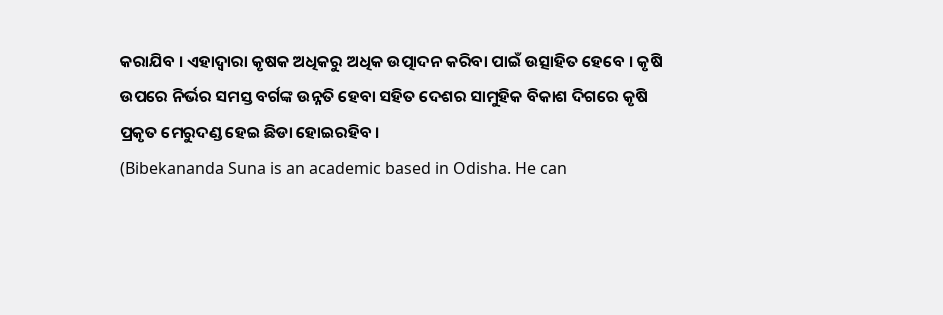କରାଯିବ । ଏହାଦ୍ୱାରା କୃଷକ ଅଧିକରୁ ଅଧିକ ଉତ୍ପାଦନ କରିବା ପାଇଁ ଉତ୍ସାହିତ ହେବେ । କୃଷି ଉପରେ ନିର୍ଭର ସମସ୍ତ ବର୍ଗଙ୍କ ଉନ୍ନତି ହେବା ସହିତ ଦେଶର ସାମୁହିକ ବିକାଶ ଦିଗରେ କୃଷି ପ୍ରକୃତ ମେରୁଦଣ୍ଡ ହେଇ ଛିଡା ହୋଇରହିବ ।
(Bibekananda Suna is an academic based in Odisha. He can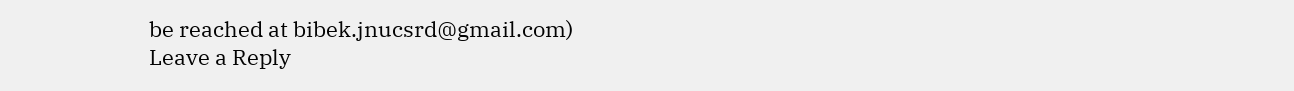be reached at bibek.jnucsrd@gmail.com)
Leave a Reply